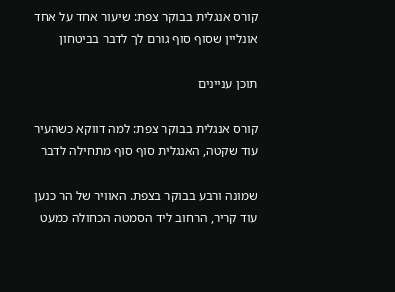קורס אנגלית בבוקר צפת: שיעור אחד על אחד אונליין שסוף סוף גורם לך לדבר בביטחון

תוכן עניינים

קורס אנגלית בבוקר צפת: למה דווקא כשהעיר עוד שקטה, האנגלית סוף סוף מתחילה לדבר

שמונה ורבע בבוקר בצפת. האוויר של הר כנען עוד קריר, הרחוב ליד הסמטה הכחולה כמעט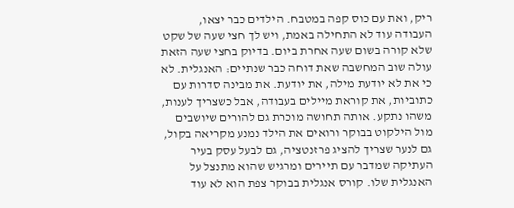ריק, ואת עם כוס קפה במטבח. הילדים כבר יצאו, העבודה עוד לא התחילה באמת, ויש לך חצי שעה של שקט שלא קורה בשום שעה אחרת ביום. בדיוק בחצי שעה הזאת עולה שוב המחשבה שאת דוחה כבר שנתיים: האנגלית. לא כי את לא יודעת מילה, את יודעת. את מבינה סדרות עם כתוביות, את קוראת מיילים בעבודה, אבל כשצריך לענות, משהו נתקע. אותה תחושה מוכרת גם להורים שיושבים מול הילקוט בבוקר ורואים את הילד נמנע מקריאה בקול, גם לנער שצריך להציג פרזנטציה, גם לבעל עסק בעיר העתיקה שמדבר עם תיירים ומרגיש שהוא מתנצל על האנגלית שלו. קורס אנגלית בבוקר צפת הוא לא עוד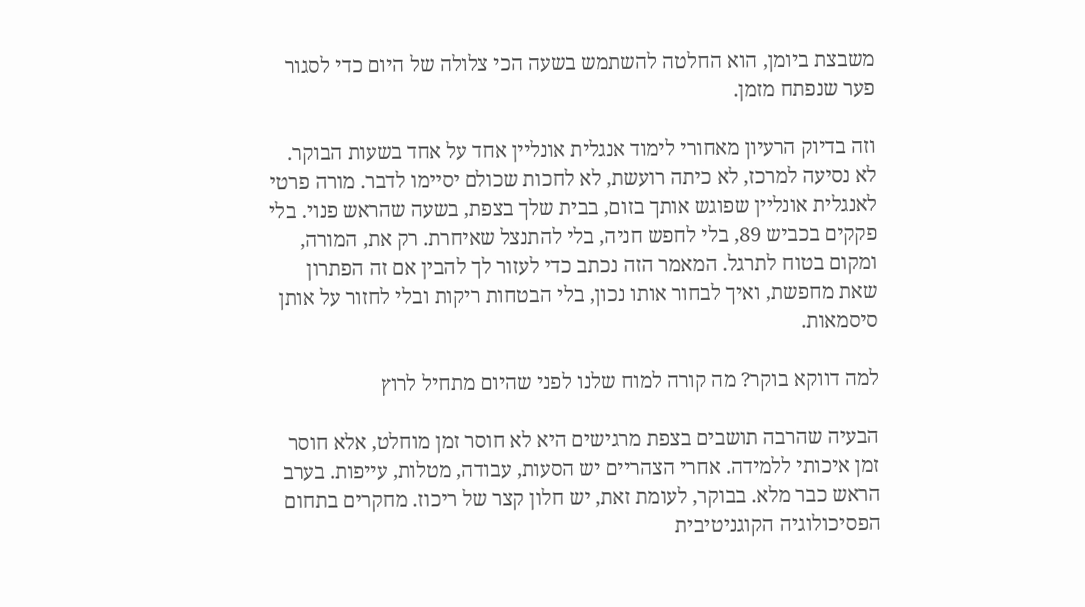משבצת ביומן, הוא החלטה להשתמש בשעה הכי צלולה של היום כדי לסגור פער שנפתח מזמן.

וזה בדיוק הרעיון מאחורי לימוד אנגלית אונליין אחד על אחד בשעות הבוקר. לא נסיעה למרכז, לא כיתה רועשת, לא לחכות שכולם יסיימו לדבר. מורה פרטי לאנגלית אונליין שפוגש אותך בזום, בבית שלך בצפת, בשעה שהראש פנוי. בלי פקקים בכביש 89, בלי לחפש חניה, בלי להתנצל שאיחרת. רק את, המורה, ומקום בטוח לתרגל. המאמר הזה נכתב כדי לעזור לך להבין אם זה הפתרון שאת מחפשת, ואיך לבחור אותו נכון, בלי הבטחות ריקות ובלי לחזור על אותן סיסמאות.

למה דווקא בוקר? מה קורה למוח שלנו לפני שהיום מתחיל לרוץ

הבעיה שהרבה תושבים בצפת מרגישים היא לא חוסר זמן מוחלט, אלא חוסר זמן איכותי ללמידה. אחרי הצהריים יש הסעות, עבודה, מטלות, עייפות. בערב הראש כבר מלא. בבוקר, לעומת זאת, יש חלון קצר של ריכוז. מחקרים בתחום הפסיכולוגיה הקוגניטיבית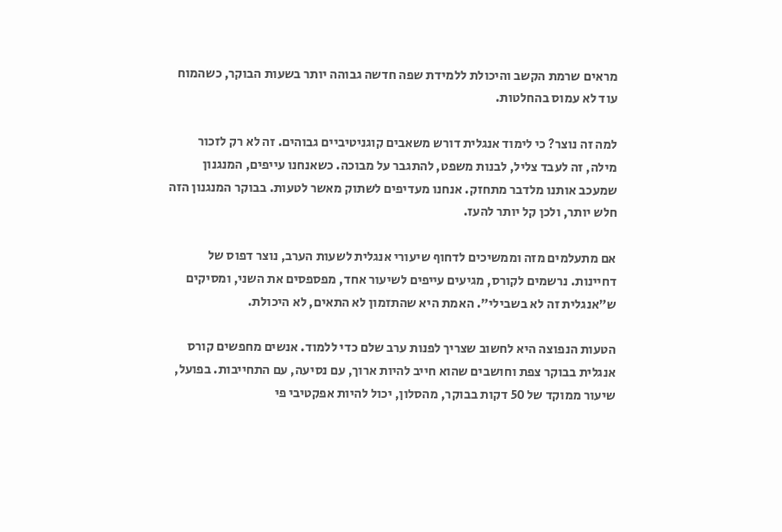מראים שרמת הקשב והיכולת ללמידת שפה חדשה גבוהה יותר בשעות הבוקר, כשהמוח עוד לא עמוס בהחלטות.

למה זה נוצר? כי לימוד אנגלית דורש משאבים קוגניטיביים גבוהים. זה לא רק לזכור מילה, זה לעבד צליל, לבנות משפט, להתגבר על מבוכה. כשאנחנו עייפים, המנגנון שמעכב אותנו מלדבר מתחזק. אנחנו מעדיפים לשתוק מאשר לטעות. בבוקר המנגנון הזה חלש יותר, ולכן קל יותר להעז.

אם מתעלמים מזה וממשיכים לדחוף שיעורי אנגלית לשעות הערב, נוצר דפוס של דחיינות. נרשמים לקורס, מגיעים עייפים לשיעור אחד, מפספסים את השני, ומסיקים ש"אנגלית זה לא בשבילי". האמת היא שהתזמון לא התאים, לא היכולת.

הטעות הנפוצה היא לחשוב שצריך לפנות ערב שלם כדי ללמוד. אנשים מחפשים קורס אנגלית בבוקר צפת וחושבים שהוא חייב להיות ארוך, עם נסיעה, עם התחייבות. בפועל, שיעור ממוקד של 50 דקות בבוקר, מהסלון, יכול להיות אפקטיבי פי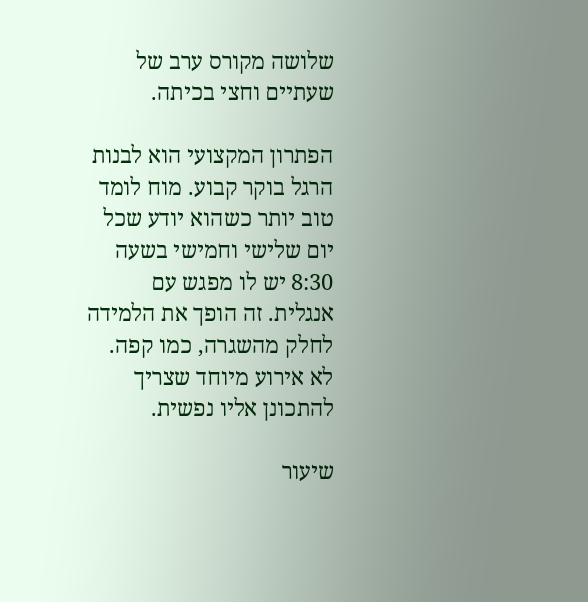שלושה מקורס ערב של שעתיים וחצי בכיתה.

הפתרון המקצועי הוא לבנות הרגל בוקר קבוע. מוח לומד טוב יותר כשהוא יודע שכל יום שלישי וחמישי בשעה 8:30 יש לו מפגש עם אנגלית. זה הופך את הלמידה לחלק מהשגרה, כמו קפה. לא אירוע מיוחד שצריך להתכונן אליו נפשית.

שיעור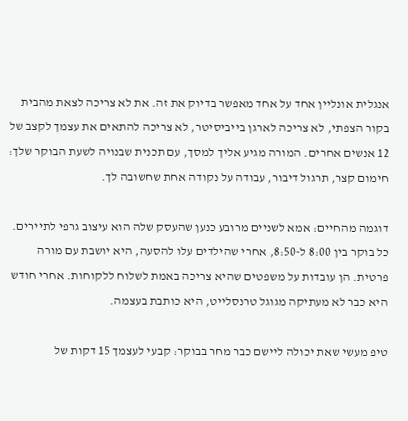אנגלית אונליין אחד על אחד מאפשר בדיוק את זה. את לא צריכה לצאת מהבית בקור הצפתי, לא צריכה לארגן בייביסיטר, לא צריכה להתאים את עצמך לקצב של 12 אנשים אחרים. המורה מגיע אליך למסך, עם תכנית שבנויה לשעת הבוקר שלך: חימום קצר, תרגול דיבור, עבודה על נקודה אחת שחשובה לך.

דוגמה מהחיים: אמא לשניים מרובע כנען שהעסק שלה הוא עיצוב גרפי לתיירים. כל בוקר בין 8:00 ל-8:50, אחרי שהילדים עלו להסעה, היא יושבת עם מורה פרטית. הן עובדות על משפטים שהיא צריכה באמת לשלוח ללקוחות. אחרי חודש היא כבר לא מעתיקה מגוגל טרנסלייט, היא כותבת בעצמה.

טיפ מעשי שאת יכולה ליישם כבר מחר בבוקר: קבעי לעצמך 15 דקות של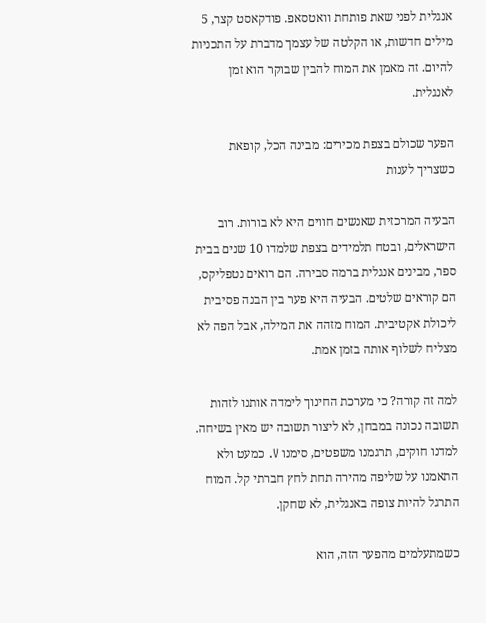אנגלית לפני שאת פותחת וואטסאפ. פודקאסט קצר, 5 מילים חדשות, או הקלטה של עצמך מדברת על התכניות להיום. זה מאמן את המוח להבין שבוקר הוא זמן לאנגלית.

הפער שכולם בצפת מכירים: מבינה הכל, קופאת כשצריך לענות

הבעיה המרכזית שאנשים חווים היא לא בורות. רוב הישראלים, ובטח תלמידים בצפת שלמדו 10 שנים בבית ספר, מבינים אנגלית ברמה סבירה. הם רואים נטפליקס, הם קוראים שלטים. הבעיה היא פער בין הבנה פסיבית ליכולת אקטיבית. המוח מזהה את המילה, אבל הפה לא מצליח לשלוף אותה בזמן אמת.

למה זה קורה? כי מערכת החינוך לימדה אותנו לזהות תשובה נכונה במבחן, לא ליצור תשובה יש מאין בשיחה. למדנו חוקים, תרגמנו משפטים, סימנו V. כמעט ולא התאמנו על שליפה מהירה תחת לחץ חברתי קל. המוח התרגל להיות צופה באנגלית, לא שחקן.

כשמתעלמים מהפער הזה, הוא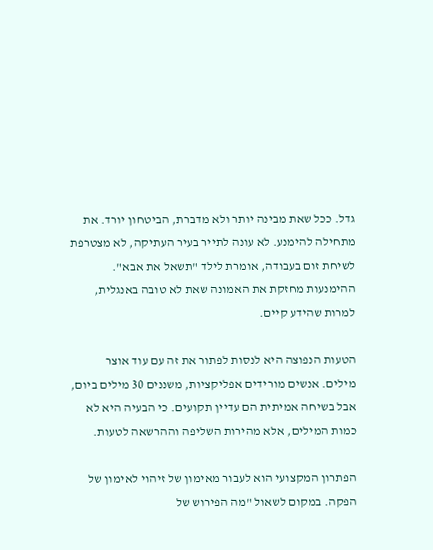גדל. ככל שאת מבינה יותר ולא מדברת, הביטחון יורד. את מתחילה להימנע. לא עונה לתייר בעיר העתיקה, לא מצטרפת לשיחת זום בעבודה, אומרת לילד "תשאל את אבא". ההימנעות מחזקת את האמונה שאת לא טובה באנגלית, למרות שהידע קיים.

הטעות הנפוצה היא לנסות לפתור את זה עם עוד אוצר מילים. אנשים מורידים אפליקציות, משננים 30 מילים ביום, אבל בשיחה אמיתית הם עדיין תקועים. כי הבעיה היא לא כמות המילים, אלא מהירות השליפה וההרשאה לטעות.

הפתרון המקצועי הוא לעבור מאימון של זיהוי לאימון של הפקה. במקום לשאול "מה הפירוש של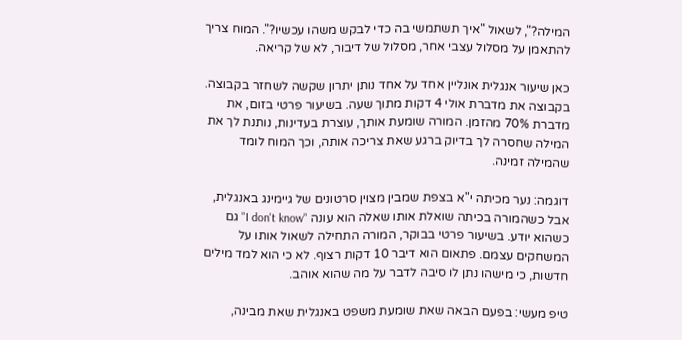המילה?", לשאול "איך תשתמשי בה כדי לבקש משהו עכשיו?". המוח צריך להתאמן על מסלול עצבי אחר, מסלול של דיבור, לא של קריאה.

כאן שיעור אנגלית אונליין אחד על אחד נותן יתרון שקשה לשחזר בקבוצה. בקבוצה את מדברת אולי 4 דקות מתוך שעה. בשיעור פרטי בזום, את מדברת 70% מהזמן. המורה שומעת אותך, עוצרת בעדינות, נותנת לך את המילה שחסרה לך בדיוק ברגע שאת צריכה אותה, וכך המוח לומד שהמילה זמינה.

דוגמה: נער מכיתה י"א בצפת שמבין מצוין סרטונים של גיימינג באנגלית, אבל כשהמורה בכיתה שואלת אותו שאלה הוא עונה "I don't know" גם כשהוא יודע. בשיעור פרטי בבוקר, המורה התחילה לשאול אותו על המשחקים עצמם. פתאום הוא דיבר 10 דקות רצוף. לא כי הוא למד מילים חדשות, כי מישהו נתן לו סיבה לדבר על מה שהוא אוהב.

טיפ מעשי: בפעם הבאה שאת שומעת משפט באנגלית שאת מבינה,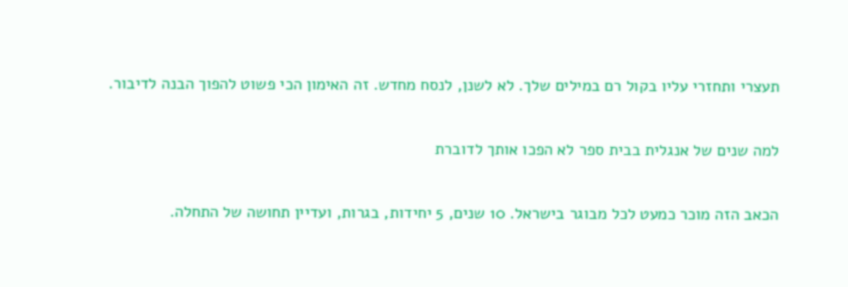תעצרי ותחזרי עליו בקול רם במילים שלך. לא לשנן, לנסח מחדש. זה האימון הכי פשוט להפוך הבנה לדיבור.

למה שנים של אנגלית בבית ספר לא הפכו אותך לדוברת

הכאב הזה מוכר כמעט לכל מבוגר בישראל. 10 שנים, 5 יחידות, בגרות, ועדיין תחושה של התחלה.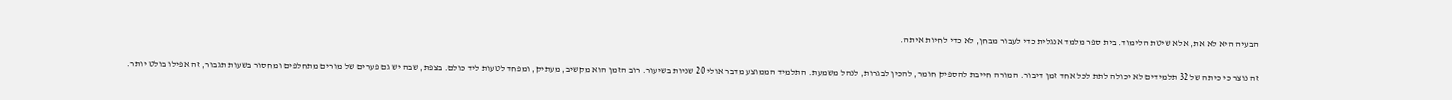הבעיה היא לא את, אלא שיטת הלימוד. בית ספר מלמד אנגלית כדי לעבור מבחן, לא כדי לחיות איתה.

זה נוצר כי כיתה של 32 תלמידים לא יכולה לתת לכל אחד זמן דיבור. המורה חייבת להספיק חומר, להכין לבגרות, לנהל משמעת. התלמיד הממוצע מדבר אולי 20 שניות בשיעור. רוב הזמן הוא מקשיב, מעתיק, ומפחד לטעות ליד כולם. בצפת, שבה יש גם פערים של מורים מתחלפים ומחסור בשעות תגבור, זה אפילו בולט יותר.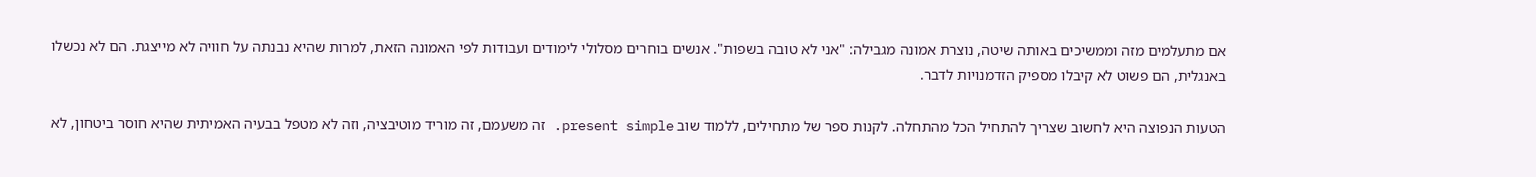אם מתעלמים מזה וממשיכים באותה שיטה, נוצרת אמונה מגבילה: "אני לא טובה בשפות". אנשים בוחרים מסלולי לימודים ועבודות לפי האמונה הזאת, למרות שהיא נבנתה על חוויה לא מייצגת. הם לא נכשלו באנגלית, הם פשוט לא קיבלו מספיק הזדמנויות לדבר.

הטעות הנפוצה היא לחשוב שצריך להתחיל הכל מהתחלה. לקנות ספר של מתחילים, ללמוד שוב present simple. זה משעמם, זה מוריד מוטיבציה, וזה לא מטפל בבעיה האמיתית שהיא חוסר ביטחון, לא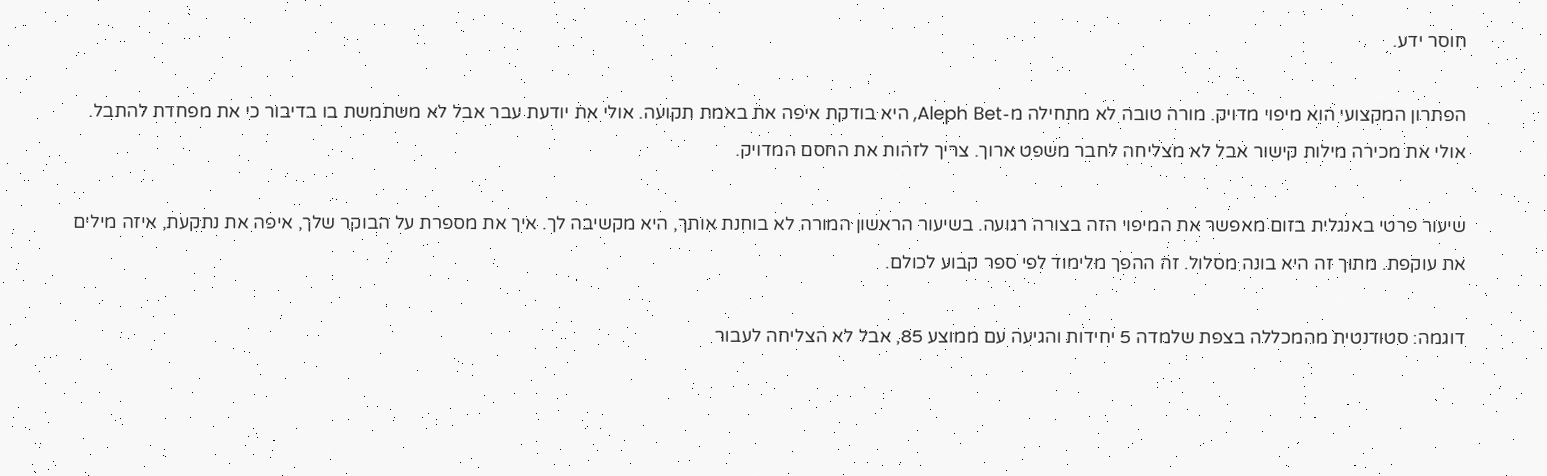חוסר ידע.

הפתרון המקצועי הוא מיפוי מדויק. מורה טובה לא מתחילה מ-Aleph Bet, היא בודקת איפה את באמת תקועה. אולי את יודעת עבר אבל לא משתמשת בו בדיבור כי את מפחדת להתבל. אולי את מכירה מילות קישור אבל לא מצליחה לחבר משפט ארוך. צריך לזהות את החסם המדויק.

שיעור פרטי באנגלית בזום מאפשר את המיפוי הזה בצורה רגועה. בשיעור הראשון המורה לא בוחנת אותך, היא מקשיבה לך. איך את מספרת על הבוקר שלך, איפה את נתקעת, איזה מילים את עוקפת. מתוך זה היא בונה מסלול. זה ההפך מלימוד לפי ספר קבוע לכולם.

דוגמה: סטודנטית מהמכללה בצפת שלמדה 5 יחידות והגיעה עם ממוצע 85, אבל לא הצליחה לעבור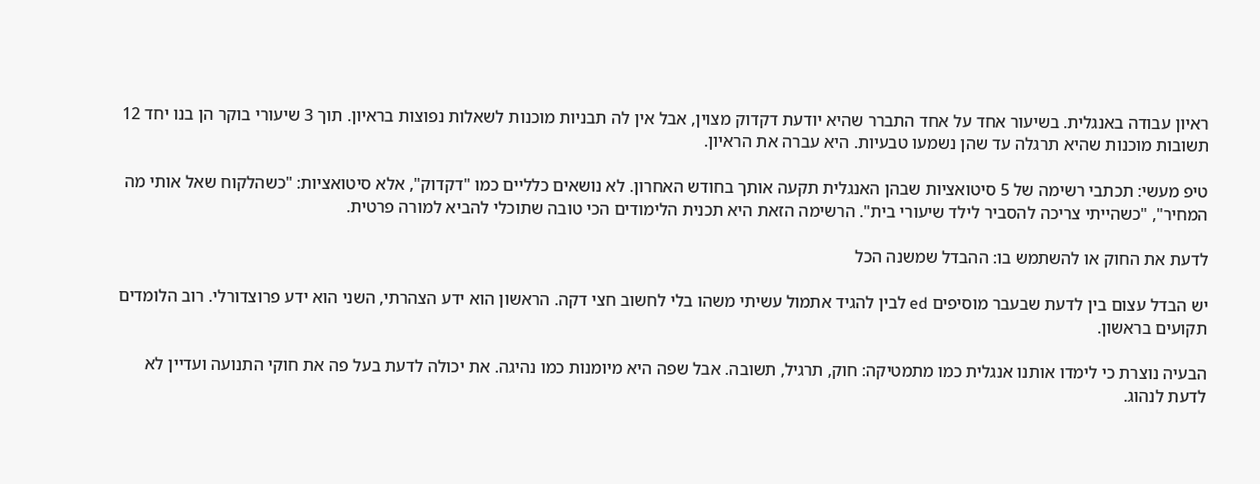ראיון עבודה באנגלית. בשיעור אחד על אחד התברר שהיא יודעת דקדוק מצוין, אבל אין לה תבניות מוכנות לשאלות נפוצות בראיון. תוך 3 שיעורי בוקר הן בנו יחד 12 תשובות מוכנות שהיא תרגלה עד שהן נשמעו טבעיות. היא עברה את הראיון.

טיפ מעשי: תכתבי רשימה של 5 סיטואציות שבהן האנגלית תקעה אותך בחודש האחרון. לא נושאים כלליים כמו "דקדוק", אלא סיטואציות: "כשהלקוח שאל אותי מה המחיר", "כשהייתי צריכה להסביר לילד שיעורי בית". הרשימה הזאת היא תכנית הלימודים הכי טובה שתוכלי להביא למורה פרטית.

לדעת את החוק או להשתמש בו: ההבדל שמשנה הכל

יש הבדל עצום בין לדעת שבעבר מוסיפים ed לבין להגיד אתמול עשיתי משהו בלי לחשוב חצי דקה. הראשון הוא ידע הצהרתי, השני הוא ידע פרוצדורלי. רוב הלומדים תקועים בראשון.

הבעיה נוצרת כי לימדו אותנו אנגלית כמו מתמטיקה: חוק, תרגיל, תשובה. אבל שפה היא מיומנות כמו נהיגה. את יכולה לדעת בעל פה את חוקי התנועה ועדיין לא לדעת לנהוג.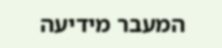המעבר מידיעה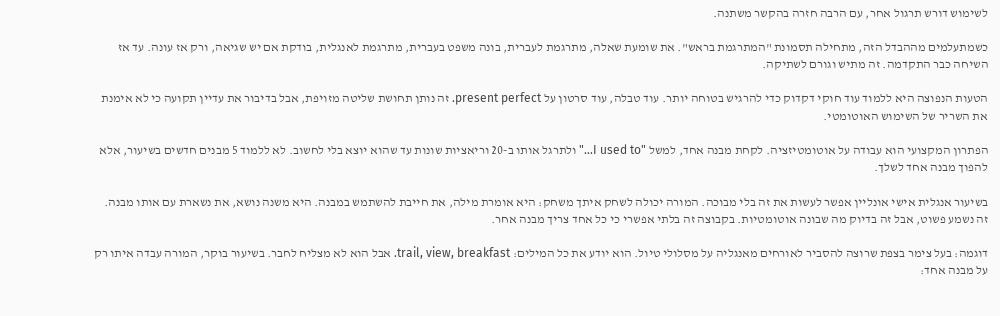לשימוש דורש תרגול אחר, עם הרבה חזרה בהקשר משתנה.

כשמתעלמים מההבדל הזה, מתחילה תסמונת "המתרגמת בראש". את שומעת שאלה, מתרגמת לעברית, בונה משפט בעברית, מתרגמת לאנגלית, בודקת אם יש שגיאה, ורק אז עונה. עד אז השיחה כבר התקדמה. זה מתיש וגורם לשתיקה.

הטעות הנפוצה היא ללמוד עוד חוקי דקדוק כדי להרגיש בטוחה יותר. עוד טבלה, עוד סרטון על present perfect. זה נותן תחושת שליטה מזויפת, אבל בדיבור את עדיין תקועה כי לא אימנת את השריר של השימוש האוטומטי.

הפתרון המקצועי הוא עבודה על אוטומטיזציה. לקחת מבנה אחד, למשל "I used to…" ולתרגל אותו ב-20 וריאציות שונות עד שהוא יוצא בלי לחשוב. לא ללמוד 5 מבנים חדשים בשיעור, אלא להפוך מבנה אחד לשלך.

בשיעור אנגלית אישי אונליין אפשר לעשות את זה בלי מבוכה. המורה יכולה לשחק איתך משחק: היא אומרת מילה, את חייבת להשתמש במבנה. היא משנה נושא, את נשארת עם אותו מבנה. זה נשמע פשוט, אבל זה בדיוק מה שבונה אוטומטיות. בקבוצה זה בלתי אפשרי כי כל אחד צריך מבנה אחר.

דוגמה: בעל צימר בצפת שרוצה להסביר לאורחים מאנגליה על מסלולי טיול. הוא יודע את כל המילים: trail, view, breakfast. אבל הוא לא מצליח לחבר. בשיעור בוקר, המורה עבדה איתו רק על מבנה אחד: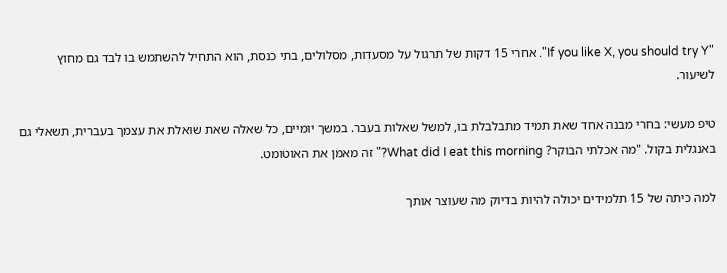"If you like X, you should try Y". אחרי 15 דקות של תרגול על מסעדות, מסלולים, בתי כנסת, הוא התחיל להשתמש בו לבד גם מחוץ לשיעור.

טיפ מעשי: בחרי מבנה אחד שאת תמיד מתבלבלת בו, למשל שאלות בעבר. במשך יומיים, כל שאלה שאת שואלת את עצמך בעברית, תשאלי גם באנגלית בקול. "מה אכלתי הבוקר? What did I eat this morning?" זה מאמן את האוטומט.

למה כיתה של 15 תלמידים יכולה להיות בדיוק מה שעוצר אותך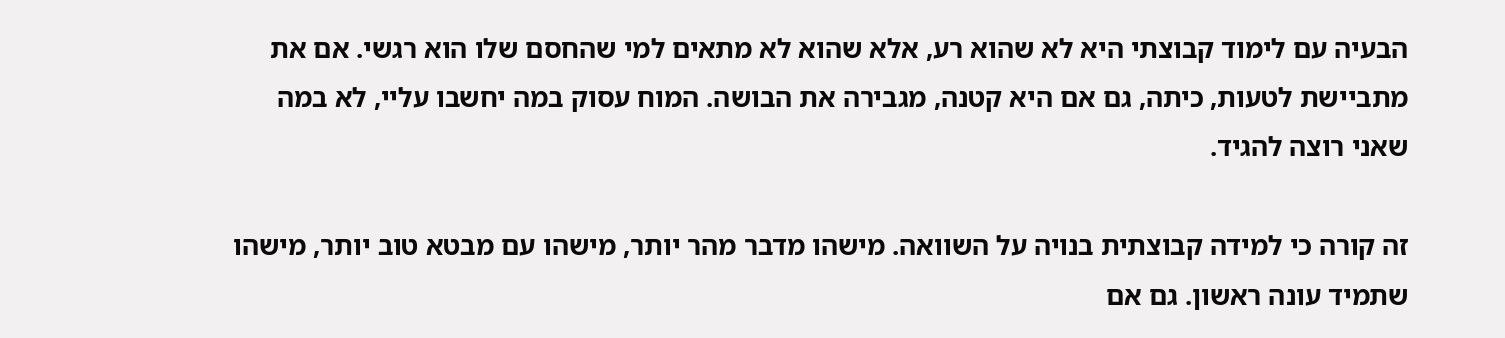הבעיה עם לימוד קבוצתי היא לא שהוא רע, אלא שהוא לא מתאים למי שהחסם שלו הוא רגשי. אם את מתביישת לטעות, כיתה, גם אם היא קטנה, מגבירה את הבושה. המוח עסוק במה יחשבו עליי, לא במה שאני רוצה להגיד.

זה קורה כי למידה קבוצתית בנויה על השוואה. מישהו מדבר מהר יותר, מישהו עם מבטא טוב יותר, מישהו שתמיד עונה ראשון. גם אם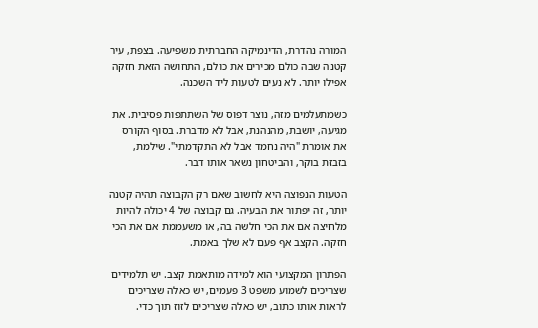המורה נהדרת, הדינמיקה החברתית משפיעה. בצפת, עיר קטנה שבה כולם מכירים את כולם, התחושה הזאת חזקה אפילו יותר. לא נעים לטעות ליד השכנה.

כשמתעלמים מזה, נוצר דפוס של השתתפות פסיבית. את מגיעה, יושבת, מהנהנת, אבל לא מדברת. בסוף הקורס את אומרת "היה נחמד אבל לא התקדמתי". שילמת, בזבזת בוקר, והביטחון נשאר אותו דבר.

הטעות הנפוצה היא לחשוב שאם רק הקבוצה תהיה קטנה יותר, זה יפתור את הבעיה. גם קבוצה של 4 יכולה להיות מלחיצה אם את הכי חלשה בה, או משעממת אם את הכי חזקה. הקצב אף פעם לא שלך באמת.

הפתרון המקצועי הוא למידה מותאמת קצב. יש תלמידים שצריכים לשמוע משפט 3 פעמים, יש כאלה שצריכים לראות אותו כתוב, יש כאלה שצריכים לזוז תוך כדי.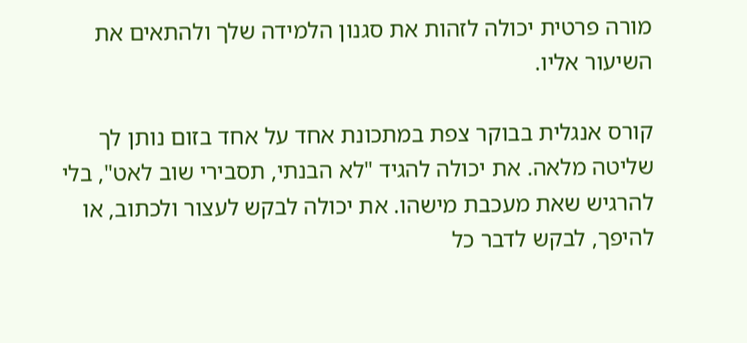מורה פרטית יכולה לזהות את סגנון הלמידה שלך ולהתאים את השיעור אליו.

קורס אנגלית בבוקר צפת במתכונת אחד על אחד בזום נותן לך שליטה מלאה. את יכולה להגיד "לא הבנתי, תסבירי שוב לאט", בלי להרגיש שאת מעכבת מישהו. את יכולה לבקש לעצור ולכתוב, או להיפך, לבקש לדבר כל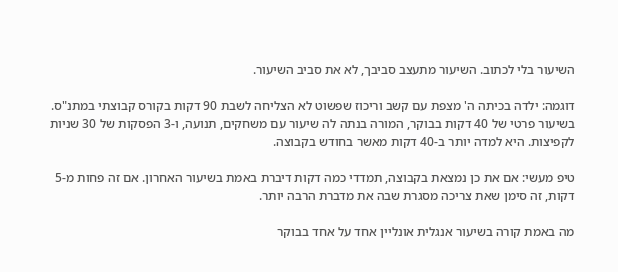השיעור בלי לכתוב. השיעור מתעצב סביבך, לא את סביב השיעור.

דוגמה: ילדה בכיתה ה' מצפת עם קשב וריכוז שפשוט לא הצליחה לשבת 90 דקות בקורס קבוצתי במתנ"ס. בשיעור פרטי של 40 דקות בבוקר, המורה בנתה לה שיעור עם משחקים, תנועה, ו-3 הפסקות של 30 שניות לקפיצות. היא למדה יותר ב-40 דקות מאשר בחודש בקבוצה.

טיפ מעשי: אם את כן נמצאת בקבוצה, תמדדי כמה דקות דיברת באמת בשיעור האחרון. אם זה פחות מ-5 דקות, זה סימן שאת צריכה מסגרת שבה את מדברת הרבה יותר.

מה באמת קורה בשיעור אנגלית אונליין אחד על אחד בבוקר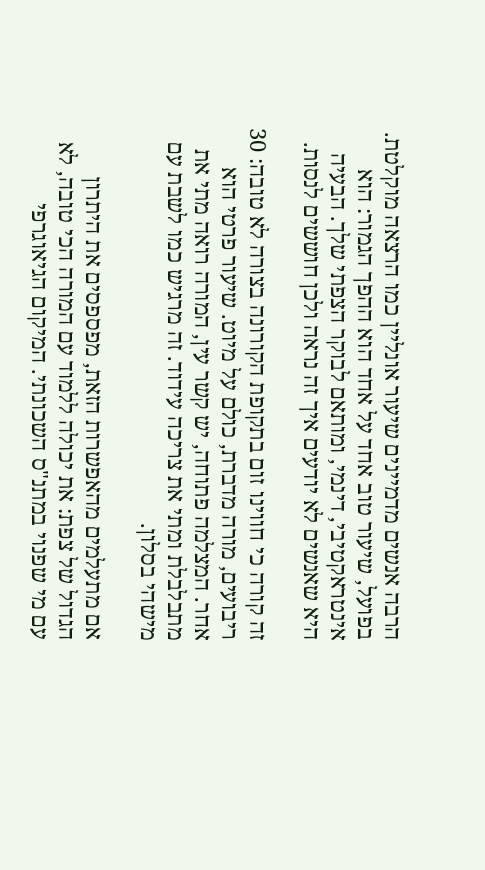הרבה אנשים מדמיינים שיעור אונליין כמו הרצאה מוקלטת. בפועל, שיעור טוב אחד על אחד הוא ההפך הגמור: הוא אינטראקטיבי, דינמי, ומותאם לבוקר הצפתי שלך. הבעיה היא שאנשים לא יודעים איך זה נראה ולכן חוששים לנסות.

זה קורה כי חווינו זום בתקופת הקורונה בצורה לא טובה: 30 ריבועים, מורה מדברת, כולם על מיוט. שיעור פרטי הוא אחר. המצלמה פתוחה, יש קשר עין, המורה רואה מתי את מתבלבלת ומתי את צריכה עידוד. זה מרגיש כמו לשבת עם מישהי בסלון.

אם מתעלמים מהאפשרות הזאת, מפספסים את היתרון הגדול של צפת: את יכולה ללמוד עם המורה הכי טובה, לא עם מי שפנוי במתנ"ס השכונתי. המיקום הגיאוגרפי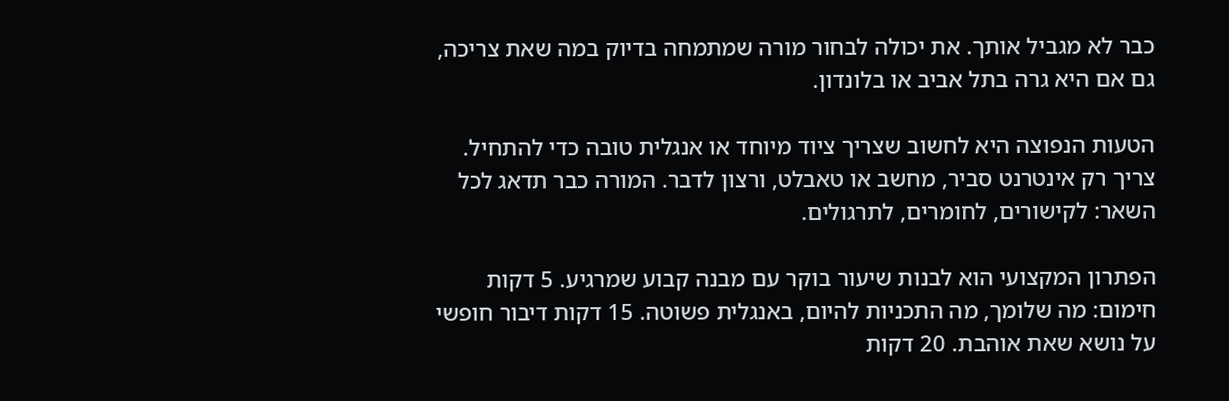כבר לא מגביל אותך. את יכולה לבחור מורה שמתמחה בדיוק במה שאת צריכה, גם אם היא גרה בתל אביב או בלונדון.

הטעות הנפוצה היא לחשוב שצריך ציוד מיוחד או אנגלית טובה כדי להתחיל. צריך רק אינטרנט סביר, מחשב או טאבלט, ורצון לדבר. המורה כבר תדאג לכל השאר: לקישורים, לחומרים, לתרגולים.

הפתרון המקצועי הוא לבנות שיעור בוקר עם מבנה קבוע שמרגיע. 5 דקות חימום: מה שלומך, מה התכניות להיום, באנגלית פשוטה. 15 דקות דיבור חופשי על נושא שאת אוהבת. 20 דקות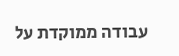עבודה ממוקדת על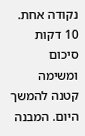נקודה אחת. 10 דקות סיכום ומשימה קטנה להמשך היום. המבנה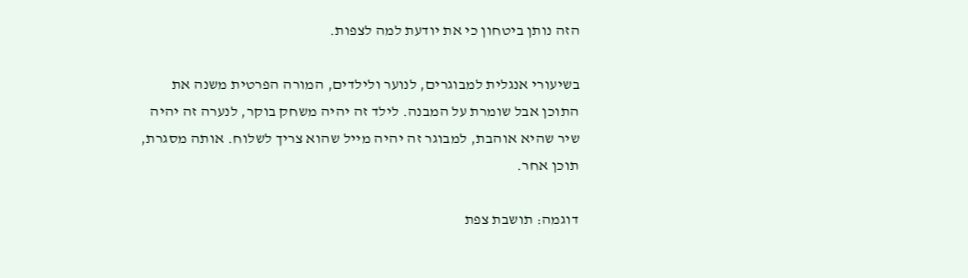הזה נותן ביטחון כי את יודעת למה לצפות.

בשיעורי אנגלית למבוגרים, לנוער ולילדים, המורה הפרטית משנה את התוכן אבל שומרת על המבנה. לילד זה יהיה משחק בוקר, לנערה זה יהיה שיר שהיא אוהבת, למבוגר זה יהיה מייל שהוא צריך לשלוח. אותה מסגרת, תוכן אחר.

דוגמה: תושבת צפת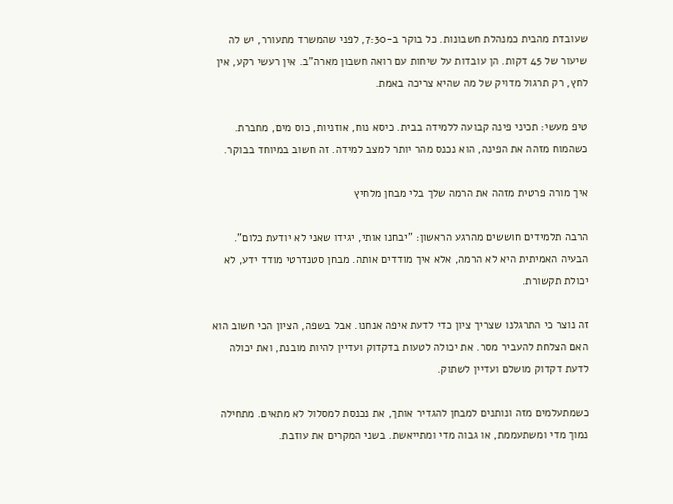שעובדת מהבית כמנהלת חשבונות. כל בוקר ב-7:30, לפני שהמשרד מתעורר, יש לה שיעור של 45 דקות. הן עובדות על שיחות עם רואה חשבון מארה"ב. אין רעשי רקע, אין לחץ, רק תרגול מדויק של מה שהיא צריכה באמת.

טיפ מעשי: תכיני פינה קבועה ללמידה בבית. כיסא נוח, אוזניות, כוס מים, מחברת. כשהמוח מזהה את הפינה, הוא נכנס מהר יותר למצב למידה. זה חשוב במיוחד בבוקר.

איך מורה פרטית מזהה את הרמה שלך בלי מבחן מלחיץ

הרבה תלמידים חוששים מהרגע הראשון: "יבחנו אותי, יגידו שאני לא יודעת כלום". הבעיה האמיתית היא לא הרמה, אלא איך מודדים אותה. מבחן סטנדרטי מודד ידע, לא יכולת תקשורת.

זה נוצר כי התרגלנו שצריך ציון כדי לדעת איפה אנחנו. אבל בשפה, הציון הכי חשוב הוא האם הצלחת להעביר מסר. את יכולה לטעות בדקדוק ועדיין להיות מובנת, ואת יכולה לדעת דקדוק מושלם ועדיין לשתוק.

כשמתעלמים מזה ונותנים למבחן להגדיר אותך, את נכנסת למסלול לא מתאים. מתחילה נמוך מדי ומשתעממת, או גבוה מדי ומתייאשת. בשני המקרים את עוזבת.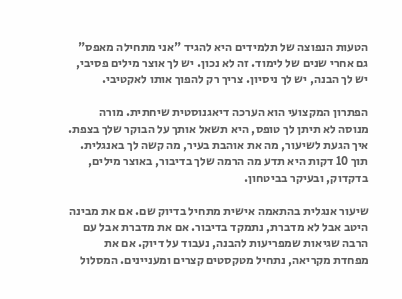הטעות הנפוצה של תלמידים היא להגיד "אני מתחילה מאפס" גם אחרי שנים של לימוד. זה לא נכון. יש לך אוצר מילים פסיבי, יש לך הבנה, יש לך ניסיון. צריך רק להפוך אותו לאקטיבי.

הפתרון המקצועי הוא הערכה דיאגנוסטית שיחתית. מורה מנוסה לא תיתן לך טופס, היא תשאל אותך על הבוקר שלך בצפת. איך הגעת לשיעור, מה את אוהבת בעיר, מה קשה לך באנגלית. תוך 10 דקות היא תדע מה הרמה שלך בדיבור, באוצר מילים, בדקדוק, ובעיקר בביטחון.

שיעור אנגלית בהתאמה אישית מתחיל בדיוק שם. אם את מבינה היטב אבל לא מדברת, נתמקד בדיבור. אם את מדברת אבל עם הרבה שגיאות שמפריעות להבנה, נעבוד על דיוק. אם את מפחדת מקריאה, נתחיל מטקסטים קצרים ומעניינים. המסלול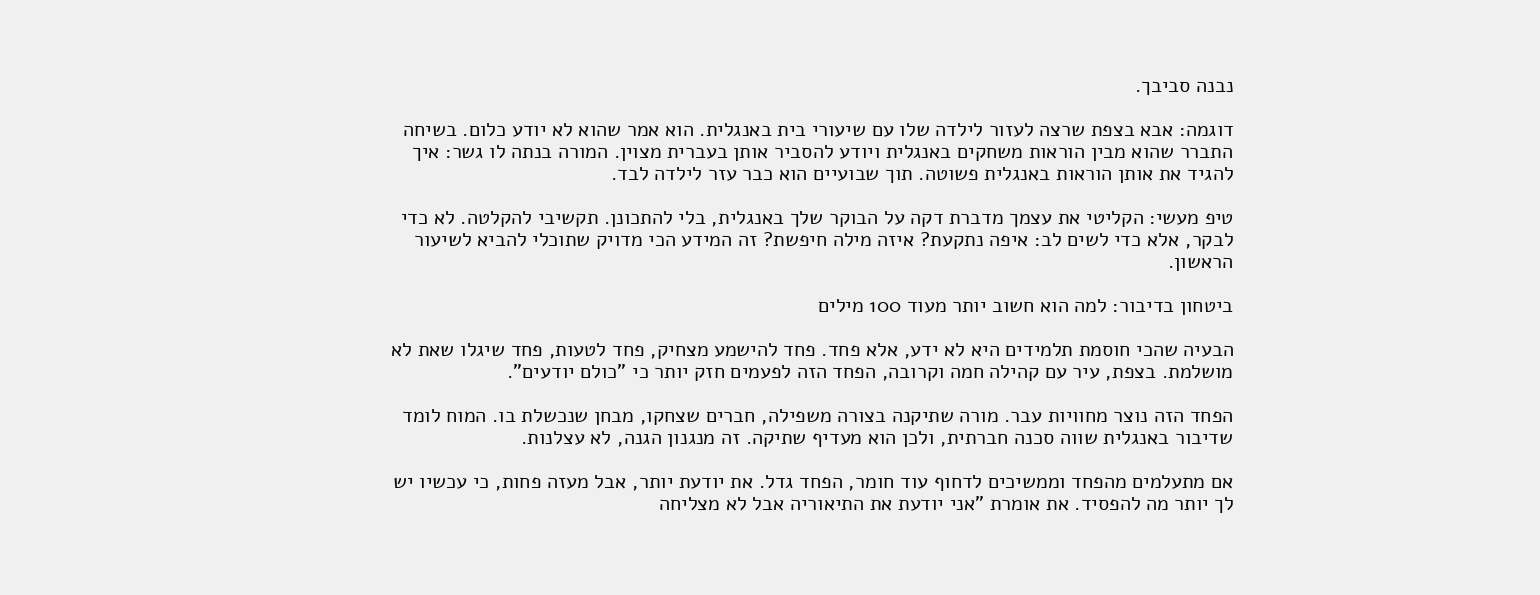נבנה סביבך.

דוגמה: אבא בצפת שרצה לעזור לילדה שלו עם שיעורי בית באנגלית. הוא אמר שהוא לא יודע כלום. בשיחה התברר שהוא מבין הוראות משחקים באנגלית ויודע להסביר אותן בעברית מצוין. המורה בנתה לו גשר: איך להגיד את אותן הוראות באנגלית פשוטה. תוך שבועיים הוא כבר עזר לילדה לבד.

טיפ מעשי: הקליטי את עצמך מדברת דקה על הבוקר שלך באנגלית, בלי להתכונן. תקשיבי להקלטה. לא כדי לבקר, אלא כדי לשים לב: איפה נתקעת? איזה מילה חיפשת? זה המידע הכי מדויק שתוכלי להביא לשיעור הראשון.

ביטחון בדיבור: למה הוא חשוב יותר מעוד 100 מילים

הבעיה שהכי חוסמת תלמידים היא לא ידע, אלא פחד. פחד להישמע מצחיק, פחד לטעות, פחד שיגלו שאת לא מושלמת. בצפת, עיר עם קהילה חמה וקרובה, הפחד הזה לפעמים חזק יותר כי "כולם יודעים".

הפחד הזה נוצר מחוויות עבר. מורה שתיקנה בצורה משפילה, חברים שצחקו, מבחן שנכשלת בו. המוח לומד שדיבור באנגלית שווה סכנה חברתית, ולכן הוא מעדיף שתיקה. זה מנגנון הגנה, לא עצלנות.

אם מתעלמים מהפחד וממשיכים לדחוף עוד חומר, הפחד גדל. את יודעת יותר, אבל מעזה פחות, כי עכשיו יש לך יותר מה להפסיד. את אומרת "אני יודעת את התיאוריה אבל לא מצליחה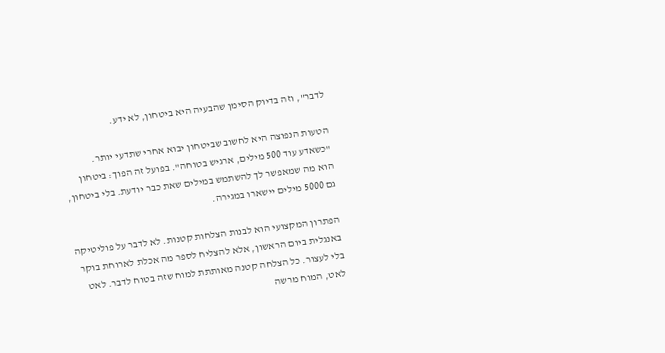לדבר", וזה בדיוק הסימן שהבעיה היא ביטחון, לא ידע.

הטעות הנפוצה היא לחשוב שביטחון יבוא אחרי שתדעי יותר. "כשאדע עוד 500 מילים, ארגיש בטוחה". בפועל זה הפוך: ביטחון הוא מה שמאפשר לך להשתמש במילים שאת כבר יודעת. בלי ביטחון, גם 5000 מילים יישארו במגירה.

הפתרון המקצועי הוא לבנות הצלחות קטנות. לא לדבר על פוליטיקה באנגלית ביום הראשון, אלא להצליח לספר מה אכלת לארוחת בוקר בלי לעצור. כל הצלחה קטנה מאותתת למוח שזה בטוח לדבר. לאט לאט, המוח מרשה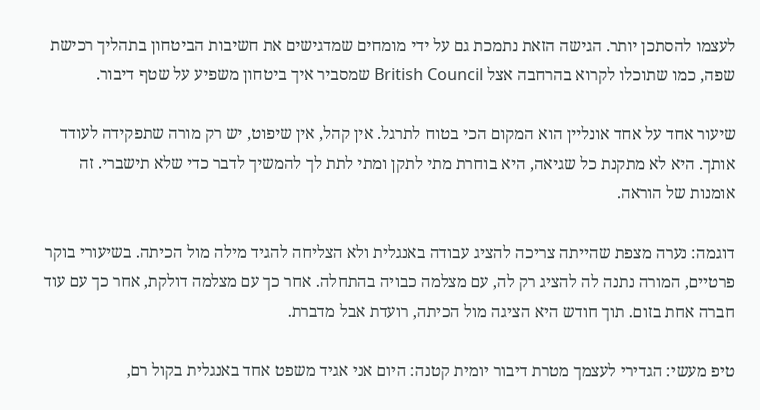לעצמו להסתכן יותר. הגישה הזאת נתמכת גם על ידי מומחים שמדגישים את חשיבות הביטחון בתהליך רכישת שפה, כמו שתוכלו לקרוא בהרחבה אצל British Council שמסביר איך ביטחון משפיע על שטף דיבור.

שיעור אחד על אחד אונליין הוא המקום הכי בטוח לתרגל. אין קהל, אין שיפוט, יש רק מורה שתפקידה לעודד אותך. היא לא מתקנת כל שגיאה, היא בוחרת מתי לתקן ומתי לתת לך להמשיך לדבר כדי שלא תישברי. זה אומנות של הוראה.

דוגמה: נערה מצפת שהייתה צריכה להציג עבודה באנגלית ולא הצליחה להגיד מילה מול הכיתה. בשיעורי בוקר פרטיים, המורה נתנה לה להציג רק לה, עם מצלמה כבויה בהתחלה. אחר כך עם מצלמה דולקת, אחר כך עם עוד חברה אחת בזום. תוך חודש היא הציגה מול הכיתה, רועדת אבל מדברת.

טיפ מעשי: הגדירי לעצמך מטרת דיבור יומית קטנה: היום אני אגיד משפט אחד באנגלית בקול רם,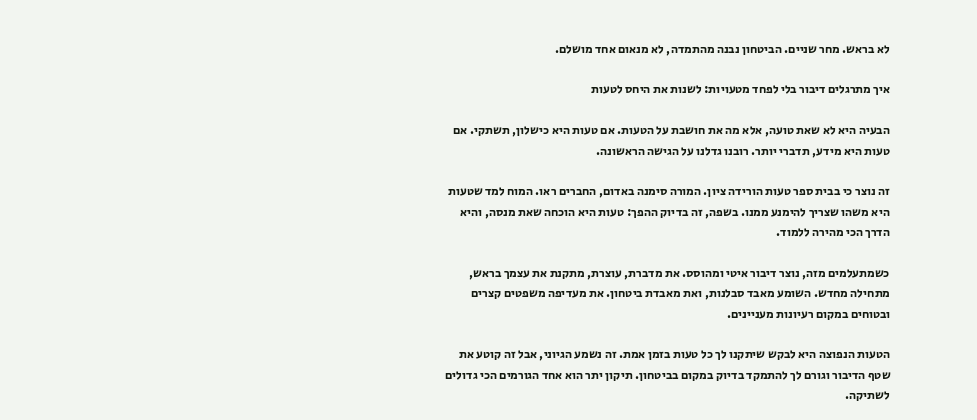לא בראש. מחר שניים. הביטחון נבנה מהתמדה, לא מנאום אחד מושלם.

איך מתרגלים דיבור בלי לפחד מטעויות: לשנות את היחס לטעות

הבעיה היא לא שאת טועה, אלא מה את חושבת על הטעות. אם טעות היא כישלון, תשתקי. אם טעות היא מידע, תדברי יותר. רובנו גדלנו על הגישה הראשונה.

זה נוצר כי בבית ספר טעות הורידה ציון. המורה סימנה באדום, החברים ראו. המוח למד שטעות היא משהו שצריך להימנע ממנו. בשפה, זה בדיוק ההפך: טעות היא הוכחה שאת מנסה, והיא הדרך הכי מהירה ללמוד.

כשמתעלמים מזה, נוצר דיבור איטי ומהוסס. את מדברת, עוצרת, מתקנת את עצמך בראש, מתחילה מחדש. השומע מאבד סבלנות, ואת מאבדת ביטחון. את מעדיפה משפטים קצרים ובטוחים במקום רעיונות מעניינים.

הטעות הנפוצה היא לבקש שיתקנו לך כל טעות בזמן אמת. זה נשמע הגיוני, אבל זה קוטע את שטף הדיבור וגורם לך להתמקד בדיוק במקום בביטחון. תיקון יתר הוא אחד הגורמים הכי גדולים לשתיקה.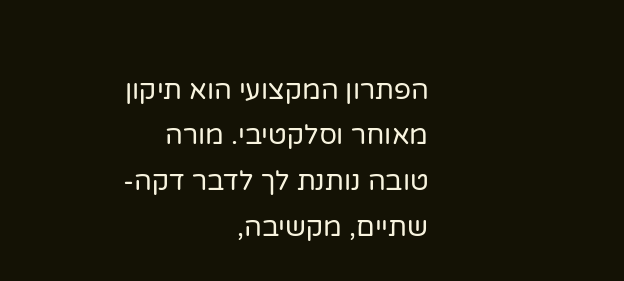הפתרון המקצועי הוא תיקון מאוחר וסלקטיבי. מורה טובה נותנת לך לדבר דקה-שתיים, מקשיבה,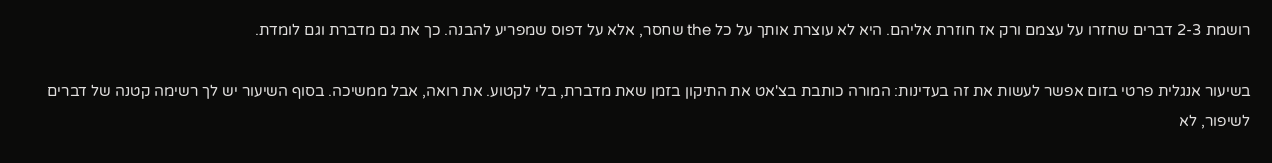רושמת 2-3 דברים שחזרו על עצמם ורק אז חוזרת אליהם. היא לא עוצרת אותך על כל the שחסר, אלא על דפוס שמפריע להבנה. כך את גם מדברת וגם לומדת.

בשיעור אנגלית פרטי בזום אפשר לעשות את זה בעדינות: המורה כותבת בצ'אט את התיקון בזמן שאת מדברת, בלי לקטוע. את רואה, אבל ממשיכה. בסוף השיעור יש לך רשימה קטנה של דברים לשיפור, לא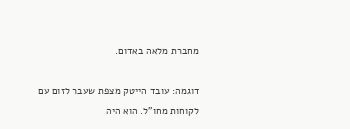מחברת מלאה באדום.

דוגמה: עובד הייטק מצפת שעבר לזום עם לקוחות מחו"ל. הוא היה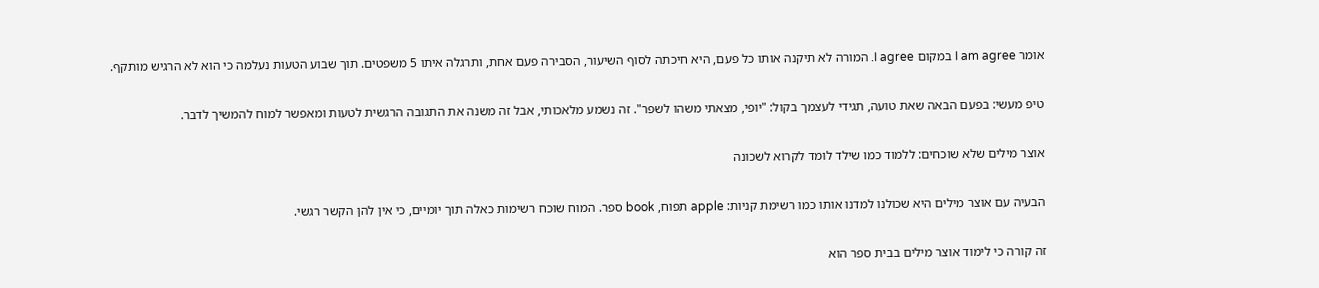אומר I am agree במקום I agree. המורה לא תיקנה אותו כל פעם, היא חיכתה לסוף השיעור, הסבירה פעם אחת, ותרגלה איתו 5 משפטים. תוך שבוע הטעות נעלמה כי הוא לא הרגיש מותקף.

טיפ מעשי: בפעם הבאה שאת טועה, תגידי לעצמך בקול: "יופי, מצאתי משהו לשפר". זה נשמע מלאכותי, אבל זה משנה את התגובה הרגשית לטעות ומאפשר למוח להמשיך לדבר.

אוצר מילים שלא שוכחים: ללמוד כמו שילד לומד לקרוא לשכונה

הבעיה עם אוצר מילים היא שכולנו למדנו אותו כמו רשימת קניות: apple תפוח, book ספר. המוח שוכח רשימות כאלה תוך יומיים, כי אין להן הקשר רגשי.

זה קורה כי לימוד אוצר מילים בבית ספר הוא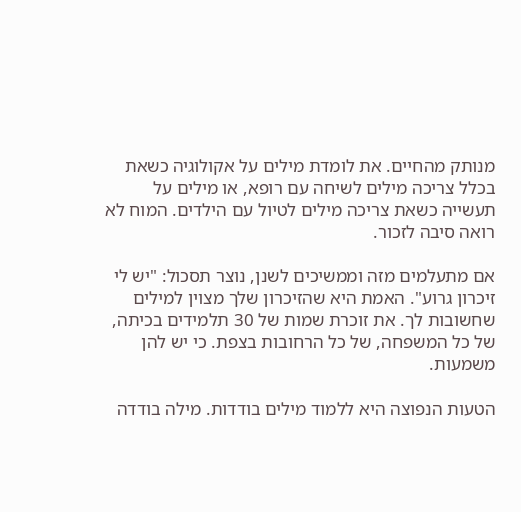מנותק מהחיים. את לומדת מילים על אקולוגיה כשאת בכלל צריכה מילים לשיחה עם רופא, או מילים על תעשייה כשאת צריכה מילים לטיול עם הילדים. המוח לא רואה סיבה לזכור.

אם מתעלמים מזה וממשיכים לשנן, נוצר תסכול: "יש לי זיכרון גרוע". האמת היא שהזיכרון שלך מצוין למילים שחשובות לך. את זוכרת שמות של 30 תלמידים בכיתה, של כל המשפחה, של כל הרחובות בצפת. כי יש להן משמעות.

הטעות הנפוצה היא ללמוד מילים בודדות. מילה בודדה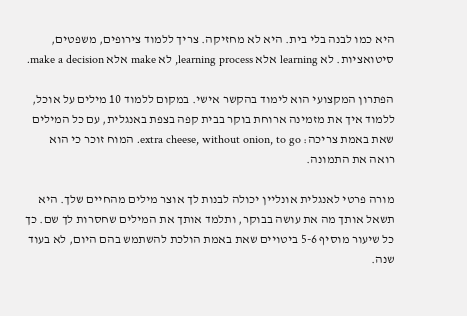היא כמו לבנה בלי בית. היא לא מחזיקה. צריך ללמוד צירופים, משפטים, סיטואציות. לא learning אלא learning process, לא make אלא make a decision.

הפתרון המקצועי הוא לימוד בהקשר אישי. במקום ללמוד 10 מילים על אוכל, ללמוד איך את מזמינה ארוחת בוקר בבית קפה בצפת באנגלית, עם כל המילים שאת באמת צריכה: extra cheese, without onion, to go. המוח זוכר כי הוא רואה את התמונה.

מורה פרטי לאנגלית אונליין יכולה לבנות לך אוצר מילים מהחיים שלך. היא תשאל אותך מה את עושה בבוקר, ותלמד אותך את המילים שחסרות לך שם. כך כל שיעור מוסיף 5-6 ביטויים שאת באמת הולכת להשתמש בהם היום, לא בעוד שנה.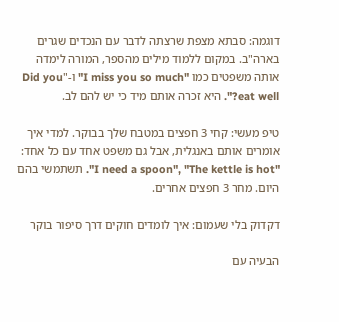דוגמה: סבתא מצפת שרצתה לדבר עם הנכדים שגרים בארה"ב. במקום ללמוד מילים מהספר, המורה לימדה אותה משפטים כמו "I miss you so much" ו-"Did you eat well?". היא זכרה אותם מיד כי יש להם לב.

טיפ מעשי: קחי 3 חפצים במטבח שלך בבוקר. למדי איך אומרים אותם באנגלית, אבל גם משפט אחד עם כל אחד: "I need a spoon", "The kettle is hot". תשתמשי בהם היום. מחר 3 חפצים אחרים.

דקדוק בלי שעמום: איך לומדים חוקים דרך סיפור בוקר

הבעיה עם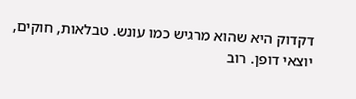דקדוק היא שהוא מרגיש כמו עונש. טבלאות, חוקים, יוצאי דופן. רוב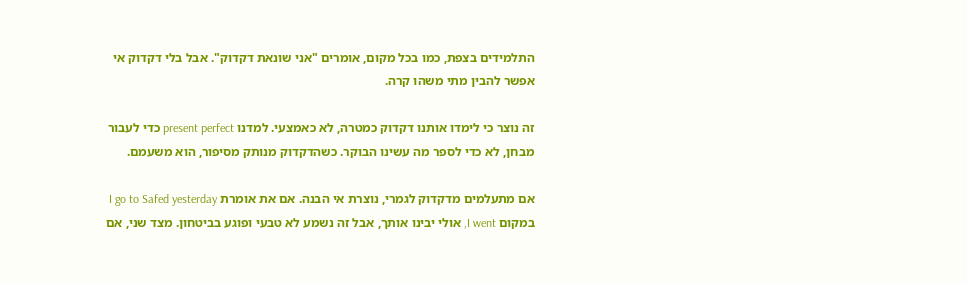התלמידים בצפת, כמו בכל מקום, אומרים "אני שונאת דקדוק". אבל בלי דקדוק אי אפשר להבין מתי משהו קרה.

זה נוצר כי לימדו אותנו דקדוק כמטרה, לא כאמצעי. למדנו present perfect כדי לעבור מבחן, לא כדי לספר מה עשינו הבוקר. כשהדקדוק מנותק מסיפור, הוא משעמם.

אם מתעלמים מדקדוק לגמרי, נוצרת אי הבנה. אם את אומרת I go to Safed yesterday במקום I went, אולי יבינו אותך, אבל זה נשמע לא טבעי ופוגע בביטחון. מצד שני, אם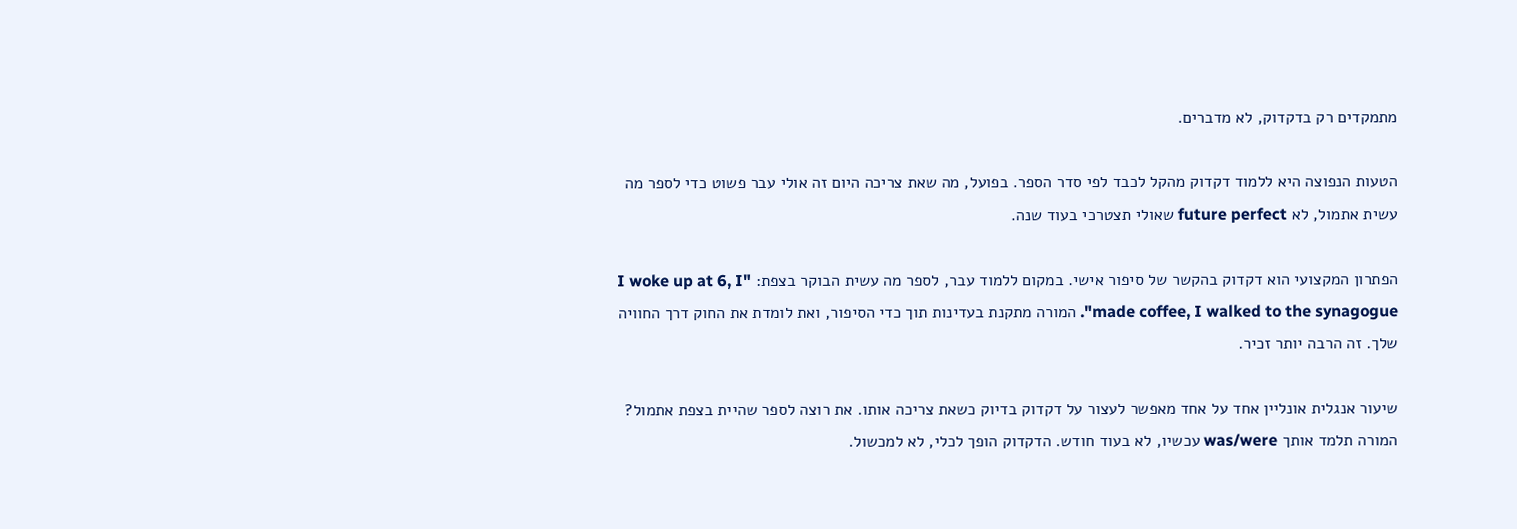מתמקדים רק בדקדוק, לא מדברים.

הטעות הנפוצה היא ללמוד דקדוק מהקל לכבד לפי סדר הספר. בפועל, מה שאת צריכה היום זה אולי עבר פשוט כדי לספר מה עשית אתמול, לא future perfect שאולי תצטרכי בעוד שנה.

הפתרון המקצועי הוא דקדוק בהקשר של סיפור אישי. במקום ללמוד עבר, לספר מה עשית הבוקר בצפת: "I woke up at 6, I made coffee, I walked to the synagogue". המורה מתקנת בעדינות תוך כדי הסיפור, ואת לומדת את החוק דרך החוויה שלך. זה הרבה יותר זכיר.

שיעור אנגלית אונליין אחד על אחד מאפשר לעצור על דקדוק בדיוק כשאת צריכה אותו. את רוצה לספר שהיית בצפת אתמול? המורה תלמד אותך was/were עכשיו, לא בעוד חודש. הדקדוק הופך לכלי, לא למכשול.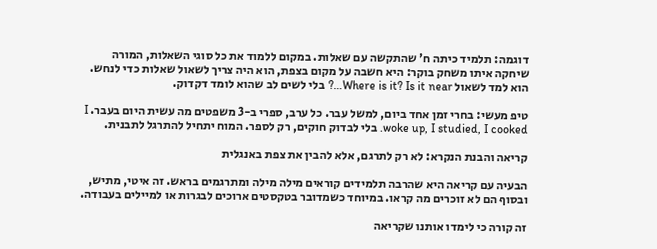דוגמה: תלמיד כיתה ח' שהתקשה עם שאלות. במקום ללמוד את כל סוגי השאלות, המורה שיחקה איתו משחק בוקר: היא חשבה על מקום בצפת, הוא היה צריך לשאול שאלות כדי לנחש. הוא למד לשאול Where is it? Is it near…? בלי לשים לב שהוא לומד דקדוק.

טיפ מעשי: בחרי זמן אחד ביום, למשל עבר. כל ערב, ספרי ב-3 משפטים מה עשית היום בעבר. I woke up, I studied, I cooked. בלי לבדוק חוקים, רק לספר. המוח יתחיל להתרגל לתבנית.

קריאה והבנת הנקרא: לא רק לתרגם, אלא להבין את צפת באנגלית

הבעיה עם קריאה היא שהרבה תלמידים קוראים מילה מילה ומתרגמים בראש. זה איטי, מתיש, ובסוף הם לא זוכרים מה קראו. במיוחד כשמדובר בטקסטים ארוכים לבגרות או למיילים בעבודה.

זה קורה כי לימדו אותנו שקריאה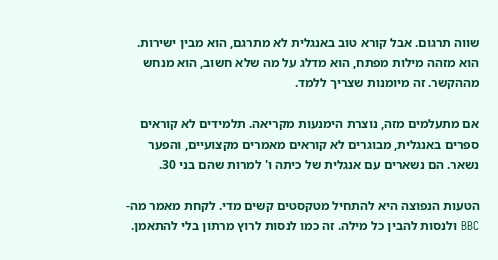שווה תרגום. אבל קורא טוב באנגלית לא מתרגם, הוא מבין ישירות. הוא מזהה מילות מפתח, הוא מדלג על מה שלא חשוב, הוא מנחש מההקשר. זה מיומנות שצריך ללמד.

אם מתעלמים מזה, נוצרת הימנעות מקריאה. תלמידים לא קוראים ספרים באנגלית, מבוגרים לא קוראים מאמרים מקצועיים, והפער נשאר. הם נשארים עם אנגלית של כיתה ו' למרות שהם בני 30.

הטעות הנפוצה היא להתחיל מטקסטים קשים מדי. לקחת מאמר מה-BBC ולנסות להבין כל מילה. זה כמו לנסות לרוץ מרתון בלי להתאמן.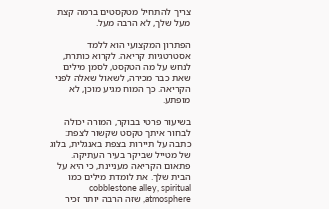צריך להתחיל מטקסטים ברמה קצת מעל שלך, לא הרבה מעל.

הפתרון המקצועי הוא ללמד אסטרטגיות קריאה. לקרוא כותרת, לנחש על מה הטקסט, לסמן מילים שאת כבר מכירה, לשאול שאלה לפני הקריאה. כך המוח מגיע מוכן, לא מופתע.

בשיעור פרטי בבוקר, המורה יכולה לבחור איתך טקסט שקשור לצפת: כתבה על תיירות בצפת באנגלית, בלוג של מטייל שביקר בעיר העתיקה. פתאום הקריאה מעניינת, כי היא על הבית שלך. את לומדת מילים כמו cobblestone alley, spiritual atmosphere, שזה הרבה יותר זכיר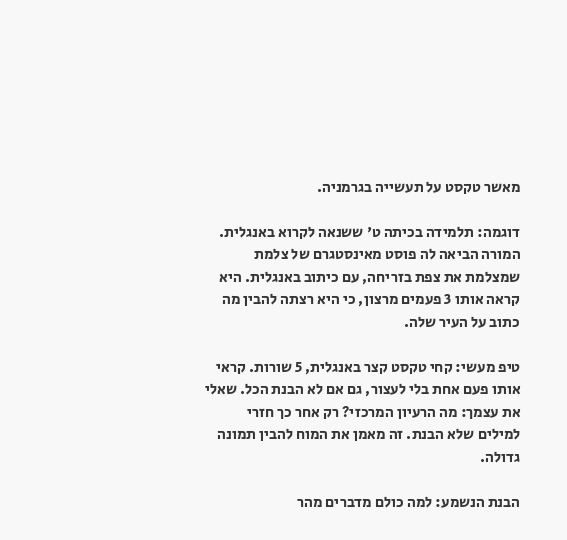מאשר טקסט על תעשייה בגרמניה.

דוגמה: תלמידה בכיתה ט' ששנאה לקרוא באנגלית. המורה הביאה לה פוסט מאינסטגרם של צלמת שמצלמת את צפת בזריחה, עם כיתוב באנגלית. היא קראה אותו 3 פעמים מרצון, כי היא רצתה להבין מה כתוב על העיר שלה.

טיפ מעשי: קחי טקסט קצר באנגלית, 5 שורות. קראי אותו פעם אחת בלי לעצור, גם אם לא הבנת הכל. שאלי את עצמך: מה הרעיון המרכזי? רק אחר כך חזרי למילים שלא הבנת. זה מאמן את המוח להבין תמונה גדולה.

הבנת הנשמע: למה כולם מדברים מהר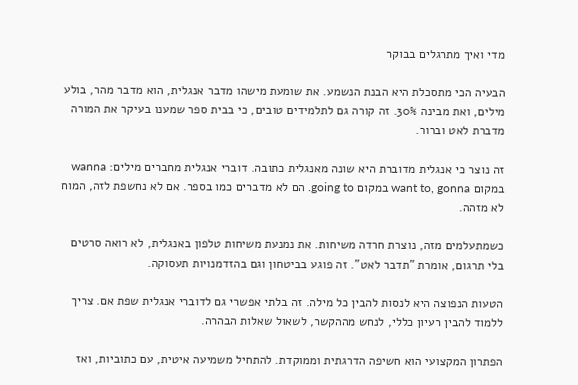מדי ואיך מתרגלים בבוקר

הבעיה הכי מתסכלת היא הבנת הנשמע. את שומעת מישהו מדבר אנגלית, הוא מדבר מהר, בולע מילים, ואת מבינה 30%. זה קורה גם לתלמידים טובים, כי בבית ספר שמענו בעיקר את המורה מדברת לאט וברור.

זה נוצר כי אנגלית מדוברת היא שונה מאנגלית כתובה. דוברי אנגלית מחברים מילים: wanna במקום want to, gonna במקום going to. הם לא מדברים כמו בספר. אם לא נחשפת לזה, המוח לא מזהה.

כשמתעלמים מזה, נוצרת חרדה משיחות. את נמנעת משיחות טלפון באנגלית, לא רואה סרטים בלי תרגום, אומרת "תדבר לאט". זה פוגע בביטחון וגם בהזדמנויות תעסוקה.

הטעות הנפוצה היא לנסות להבין כל מילה. זה בלתי אפשרי גם לדוברי אנגלית שפת אם. צריך ללמוד להבין רעיון כללי, לנחש מההקשר, לשאול שאלות הבהרה.

הפתרון המקצועי הוא חשיפה הדרגתית וממוקדת. להתחיל משמיעה איטית, עם כתוביות, ואז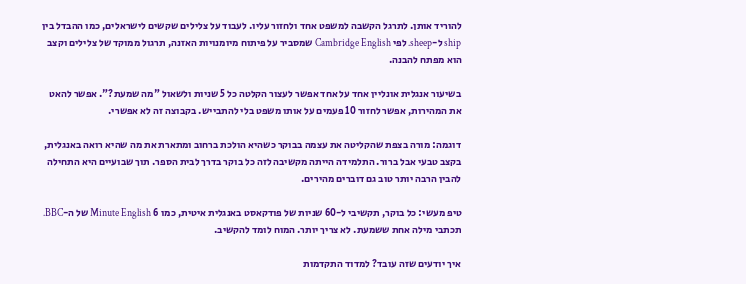להוריד אותן. לתרגל הקשבה למשפט אחד ולחזור עליו. לעבוד על צלילים שקשים לישראלים, כמו ההבדל בין ship ל-sheep. לפי Cambridge English שמסביר על פיתוח מיומנויות האזנה, תרגול ממוקד של צלילים וקצב הוא מפתח להבנה.

בשיעור אנגלית אונליין אחד על אחד אפשר לעצור הקלטה כל 5 שניות ולשאול "מה שמעת?". אפשר להאט את המהירות, אפשר לחזור 10 פעמים על אותו משפט בלי להתבייש. בקבוצה זה לא אפשרי.

דוגמה: מורה בצפת שהקליטה את עצמה בבוקר כשהיא הולכת ברחוב ומתארת את מה שהיא רואה באנגלית, בקצב טבעי אבל ברור. התלמידה הייתה מקשיבה לזה כל בוקר בדרך לבית הספר. תוך שבועיים היא התחילה להבין הרבה יותר טוב גם דוברים מהירים.

טיפ מעשי: כל בוקר, תקשיבי ל-60 שניות של פודקאסט באנגלית איטית, כמו 6 Minute English של ה-BBC. תכתבי מילה אחת ששמעת. לא צריך יותר. המוח לומד להקשיב.

איך יודעים שזה עובד? למדוד התקדמות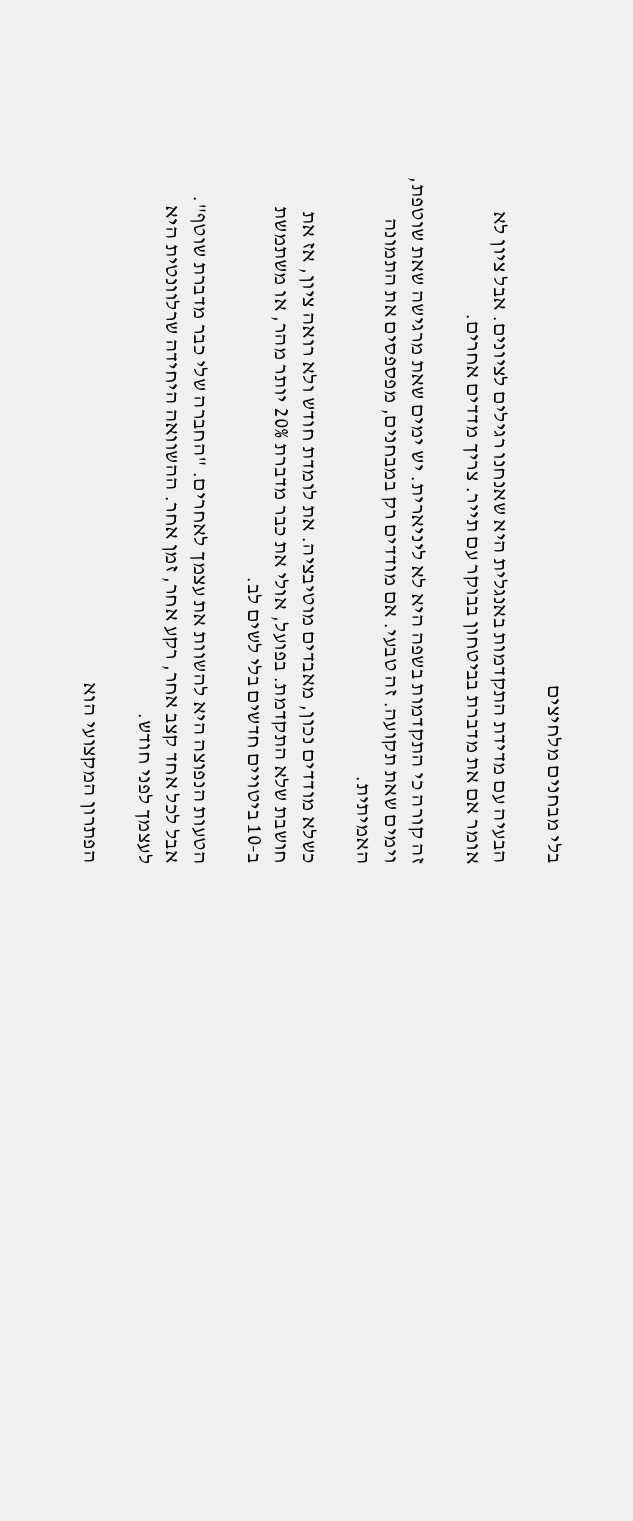בלי מבחנים מלחיצים

הבעיה עם מדידת התקדמות באנגלית היא שאנחנו רגילים לציונים. אבל ציון לא אומר אם את מדברת בביטחון בבוקר עם תייר. צריך מדדים אחרים.

זה קורה כי התקדמות בשפה היא לא ליניארית. יש ימים שאת מרגישה שאת שוטפת, וימים שאת תקועה. זה טבעי. אם מודדים רק במבחנים, מפספסים את התמונה האמיתית.

כשלא מודדים נכון, מאבדים מוטיבציה. את לומדת חודש ולא רואה ציון, אז את חושבת שלא התקדמת. בפועל, אולי את כבר מדברת 20% יותר מהר, או משתמשת ב-10 ביטויים חדשים בלי לשים לב.

הטעות הנפוצה היא להשוות את עצמך לאחרים. "החברה שלי כבר מדברת שוטף". אבל לכל אחד קצב אחר, רקע אחר, זמן אחר. ההשוואה היחידה שרלוונטית היא לעצמך לפני חודש.

הפתרון המקצועי הוא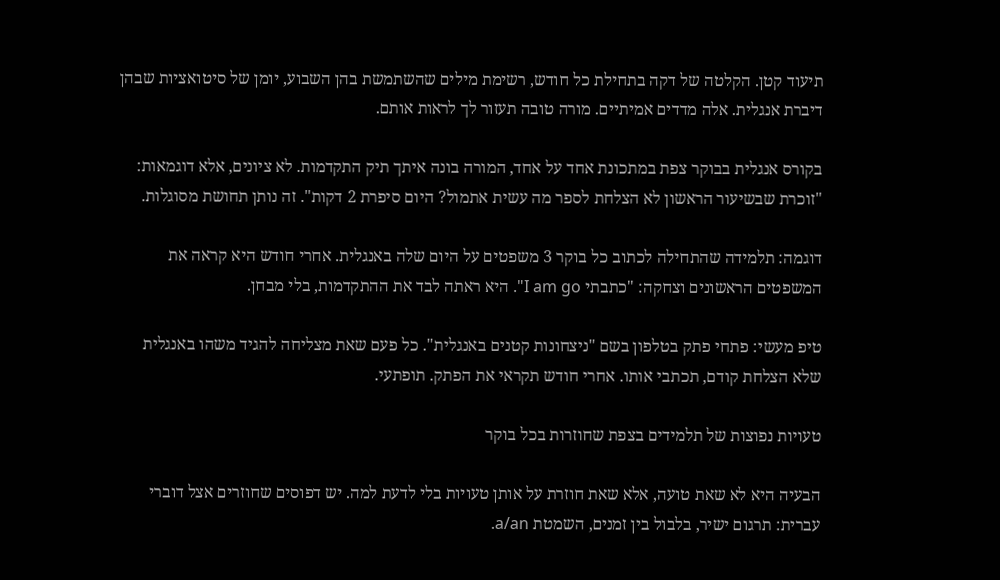תיעוד קטן. הקלטה של דקה בתחילת כל חודש, רשימת מילים שהשתמשת בהן השבוע, יומן של סיטואציות שבהן דיברת אנגלית. אלה מדדים אמיתיים. מורה טובה תעזור לך לראות אותם.

בקורס אנגלית בבוקר צפת במתכונת אחד על אחד, המורה בונה איתך תיק התקדמות. לא ציונים, אלא דוגמאות: "זוכרת שבשיעור הראשון לא הצלחת לספר מה עשית אתמול? היום סיפרת 2 דקות". זה נותן תחושת מסוגלות.

דוגמה: תלמידה שהתחילה לכתוב כל בוקר 3 משפטים על היום שלה באנגלית. אחרי חודש היא קראה את המשפטים הראשונים וצחקה: "כתבתי I am go". היא ראתה לבד את ההתקדמות, בלי מבחן.

טיפ מעשי: פתחי פתק בטלפון בשם "ניצחונות קטנים באנגלית". כל פעם שאת מצליחה להגיד משהו באנגלית שלא הצלחת קודם, תכתבי אותו. אחרי חודש תקראי את הפתק. תופתעי.

טעויות נפוצות של תלמידים בצפת שחוזרות בכל בוקר

הבעיה היא לא שאת טועה, אלא שאת חוזרת על אותן טעויות בלי לדעת למה. יש דפוסים שחוזרים אצל דוברי עברית: תרגום ישיר, בלבול בין זמנים, השמטת a/an.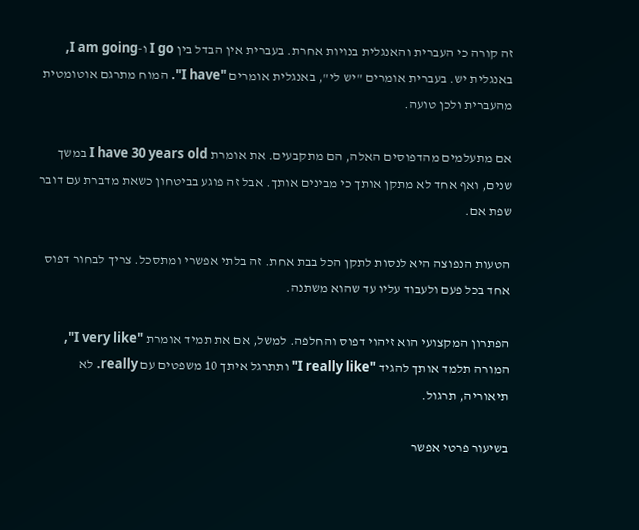זה קורה כי העברית והאנגלית בנויות אחרת. בעברית אין הבדל בין I go ו-I am going, באנגלית יש. בעברית אומרים "יש לי", באנגלית אומרים "I have". המוח מתרגם אוטומטית מהעברית ולכן טועה.

אם מתעלמים מהדפוסים האלה, הם מתקבעים. את אומרת I have 30 years old במשך שנים, ואף אחד לא מתקן אותך כי מבינים אותך. אבל זה פוגע בביטחון כשאת מדברת עם דובר שפת אם.

הטעות הנפוצה היא לנסות לתקן הכל בבת אחת. זה בלתי אפשרי ומתסכל. צריך לבחור דפוס אחד בכל פעם ולעבוד עליו עד שהוא משתנה.

הפתרון המקצועי הוא זיהוי דפוס והחלפה. למשל, אם את תמיד אומרת "I very like", המורה תלמד אותך להגיד "I really like" ותתרגל איתך 10 משפטים עם really. לא תיאוריה, תרגול.

בשיעור פרטי אפשר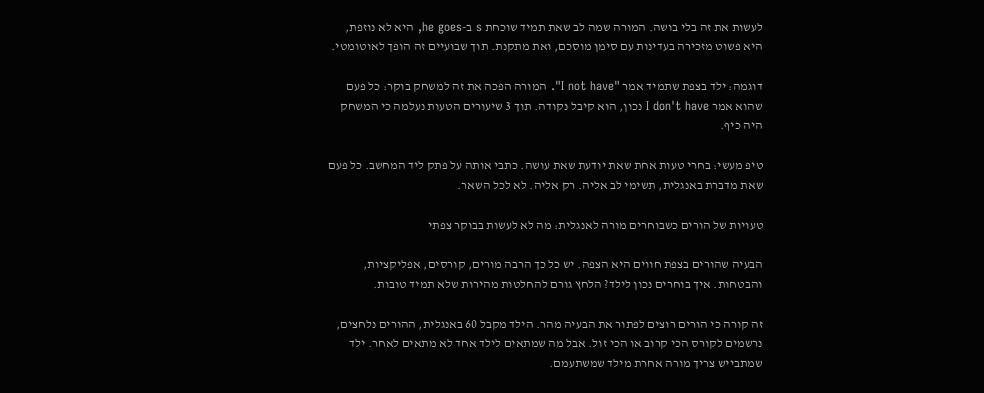לעשות את זה בלי בושה. המורה שמה לב שאת תמיד שוכחת s ב-he goes, היא לא נוזפת, היא פשוט מזכירה בעדינות עם סימן מוסכם, ואת מתקנת. תוך שבועיים זה הופך לאוטומטי.

דוגמה: ילד בצפת שתמיד אמר "I not have". המורה הפכה את זה למשחק בוקר: כל פעם שהוא אמר I don't have נכון, הוא קיבל נקודה. תוך 3 שיעורים הטעות נעלמה כי המשחק היה כיף.

טיפ מעשי: בחרי טעות אחת שאת יודעת שאת עושה. כתבי אותה על פתק ליד המחשב. כל פעם שאת מדברת באנגלית, תשימי לב אליה. רק אליה. לא לכל השאר.

טעויות של הורים כשבוחרים מורה לאנגלית: מה לא לעשות בבוקר צפתי

הבעיה שהורים בצפת חווים היא הצפה. יש כל כך הרבה מורים, קורסים, אפליקציות, והבטחות. איך בוחרים נכון לילד? הלחץ גורם להחלטות מהירות שלא תמיד טובות.

זה קורה כי הורים רוצים לפתור את הבעיה מהר. הילד מקבל 60 באנגלית, ההורים נלחצים, נרשמים לקורס הכי קרוב או הכי זול. אבל מה שמתאים לילד אחד לא מתאים לאחר. ילד שמתבייש צריך מורה אחרת מילד שמשתעמם.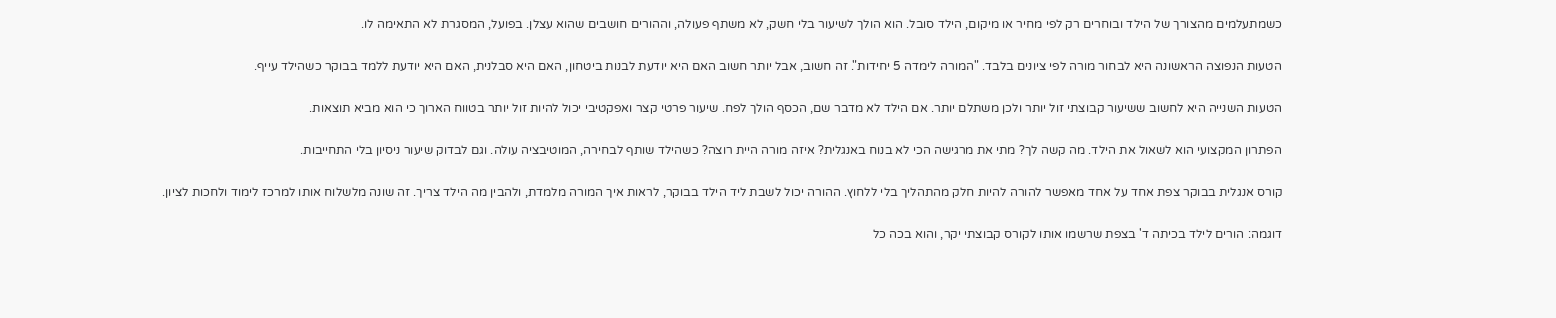כשמתעלמים מהצורך של הילד ובוחרים רק לפי מחיר או מיקום, הילד סובל. הוא הולך לשיעור בלי חשק, לא משתף פעולה, וההורים חושבים שהוא עצלן. בפועל, המסגרת לא התאימה לו.

הטעות הנפוצה הראשונה היא לבחור מורה לפי ציונים בלבד. "המורה לימדה 5 יחידות". זה חשוב, אבל יותר חשוב האם היא יודעת לבנות ביטחון, האם היא סבלנית, האם היא יודעת ללמד בבוקר כשהילד עייף.

הטעות השנייה היא לחשוב ששיעור קבוצתי זול יותר ולכן משתלם יותר. אם הילד לא מדבר שם, הכסף הולך לפח. שיעור פרטי קצר ואפקטיבי יכול להיות זול יותר בטווח הארוך כי הוא מביא תוצאות.

הפתרון המקצועי הוא לשאול את הילד. מה קשה לך? מתי את מרגישה הכי לא בנוח באנגלית? איזה מורה היית רוצה? כשהילד שותף לבחירה, המוטיבציה עולה. וגם לבדוק שיעור ניסיון בלי התחייבות.

קורס אנגלית בבוקר צפת אחד על אחד מאפשר להורה להיות חלק מהתהליך בלי ללחוץ. ההורה יכול לשבת ליד הילד בבוקר, לראות איך המורה מלמדת, ולהבין מה הילד צריך. זה שונה מלשלוח אותו למרכז לימוד ולחכות לציון.

דוגמה: הורים לילד בכיתה ד' בצפת שרשמו אותו לקורס קבוצתי יקר, והוא בכה כל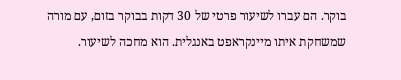בוקר. הם עברו לשיעור פרטי של 30 דקות בבוקר בזום, עם מורה שמשחקת איתו מיינקראפט באנגלית. הוא מחכה לשיעור.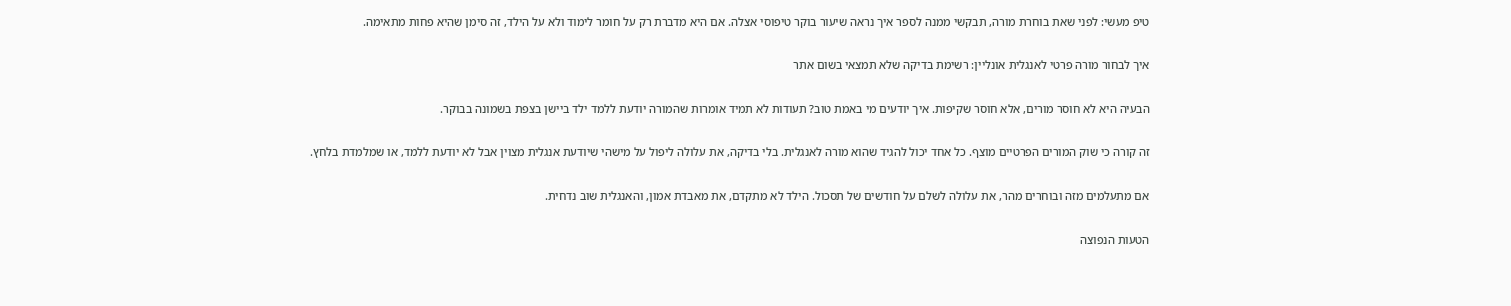טיפ מעשי: לפני שאת בוחרת מורה, תבקשי ממנה לספר איך נראה שיעור בוקר טיפוסי אצלה. אם היא מדברת רק על חומר לימוד ולא על הילד, זה סימן שהיא פחות מתאימה.

איך לבחור מורה פרטי לאנגלית אונליין: רשימת בדיקה שלא תמצאי בשום אתר

הבעיה היא לא חוסר מורים, אלא חוסר שקיפות. איך יודעים מי באמת טוב? תעודות לא תמיד אומרות שהמורה יודעת ללמד ילד ביישן בצפת בשמונה בבוקר.

זה קורה כי שוק המורים הפרטיים מוצף. כל אחד יכול להגיד שהוא מורה לאנגלית. בלי בדיקה, את עלולה ליפול על מישהי שיודעת אנגלית מצוין אבל לא יודעת ללמד, או שמלמדת בלחץ.

אם מתעלמים מזה ובוחרים מהר, את עלולה לשלם על חודשים של תסכול. הילד לא מתקדם, את מאבדת אמון, והאנגלית שוב נדחית.

הטעות הנפוצה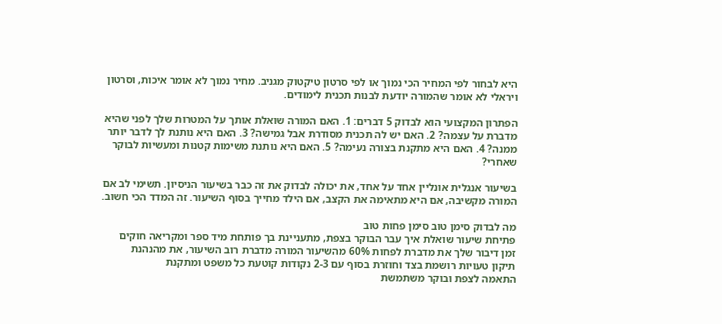היא לבחור לפי המחיר הכי נמוך או לפי סרטון טיקטוק מגניב. מחיר נמוך לא אומר איכות, וסרטון ויראלי לא אומר שהמורה יודעת לבנות תכנית לימודים.

הפתרון המקצועי הוא לבדוק 5 דברים: 1. האם המורה שואלת אותך על המטרות שלך לפני שהיא מדברת על עצמה? 2. האם יש לה תכנית מסודרת אבל גמישה? 3. האם היא נותנת לך לדבר יותר ממנה? 4. האם היא מתקנת בצורה נעימה? 5. האם היא נותנת משימות קטנות ומעשיות לבוקר שאחרי?

בשיעור אנגלית אונליין אחד על אחד, את יכולה לבדוק את זה כבר בשיעור הניסיון. תשימי לב אם המורה מקשיבה, אם היא מתאימה את הקצב, אם הילד מחייך בסוף השיעור. זה המדד הכי חשוב.

מה לבדוק סימן טוב סימן פחות טוב
פתיחת שיעור שואלת איך עבר הבוקר בצפת, מתעניינת בך פותחת מיד ספר ומקריאה חוקים
זמן דיבור שלך את מדברת לפחות 60% מהשיעור המורה מדברת רוב השיעור, את מהנהנת
תיקון טעויות רושמת בצד וחוזרת בסוף עם 2-3 נקודות קוטעת כל משפט ומתקנת
התאמה לצפת ובוקר משתמשת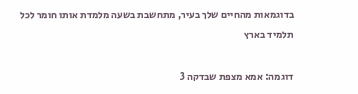בדוגמאות מהחיים שלך בעיר, מתחשבת בשעה מלמדת אותו חומר לכל תלמיד בארץ

דוגמה: אמא מצפת שבדקה 3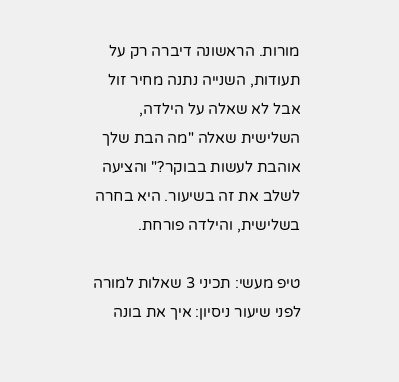מורות. הראשונה דיברה רק על תעודות, השנייה נתנה מחיר זול אבל לא שאלה על הילדה, השלישית שאלה "מה הבת שלך אוהבת לעשות בבוקר?" והציעה לשלב את זה בשיעור. היא בחרה בשלישית, והילדה פורחת.

טיפ מעשי: תכיני 3 שאלות למורה לפני שיעור ניסיון: איך את בונה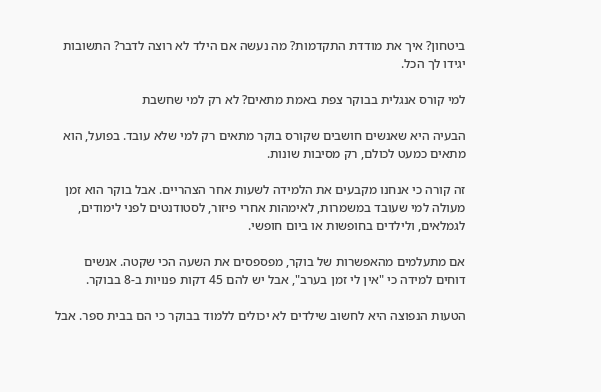ביטחון? איך את מודדת התקדמות? מה נעשה אם הילד לא רוצה לדבר? התשובות יגידו לך הכל.

למי קורס אנגלית בבוקר צפת באמת מתאים? לא רק למי שחשבת

הבעיה היא שאנשים חושבים שקורס בוקר מתאים רק למי שלא עובד. בפועל, הוא מתאים כמעט לכולם, רק מסיבות שונות.

זה קורה כי אנחנו מקבעים את הלמידה לשעות אחר הצהריים. אבל בוקר הוא זמן מעולה למי שעובד במשמרות, לאימהות אחרי פיזור, לסטודנטים לפני לימודים, לגמלאים, ולילדים בחופשות או ביום חופשי.

אם מתעלמים מהאפשרות של בוקר, מפספסים את השעה הכי שקטה. אנשים דוחים למידה כי "אין לי זמן בערב", אבל יש להם 45 דקות פנויות ב-8 בבוקר.

הטעות הנפוצה היא לחשוב שילדים לא יכולים ללמוד בבוקר כי הם בבית ספר. אבל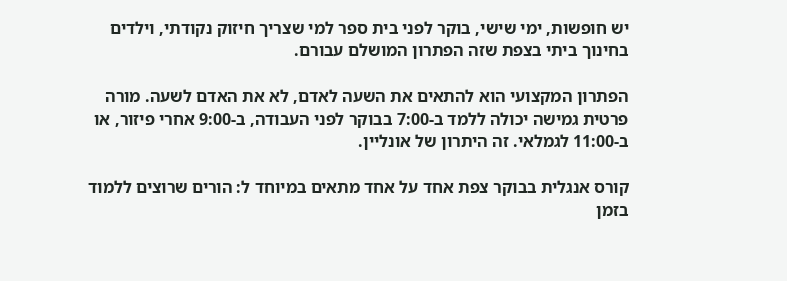יש חופשות, ימי שישי, בוקר לפני בית ספר למי שצריך חיזוק נקודתי, וילדים בחינוך ביתי בצפת שזה הפתרון המושלם עבורם.

הפתרון המקצועי הוא להתאים את השעה לאדם, לא את האדם לשעה. מורה פרטית גמישה יכולה ללמד ב-7:00 בבוקר לפני העבודה, ב-9:00 אחרי פיזור, או ב-11:00 לגמלאי. זה היתרון של אונליין.

קורס אנגלית בבוקר צפת אחד על אחד מתאים במיוחד ל: הורים שרוצים ללמוד בזמן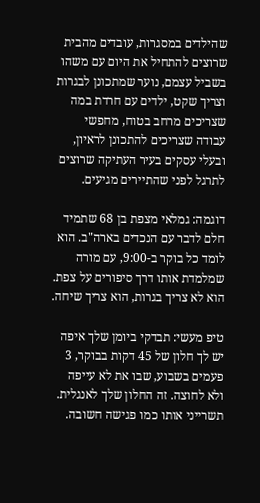שהילדים במסגרות, עובדים מהבית שרוצים להתחיל את היום עם משהו בשביל עצמם, נוער שמתכונן לבגרות וצריך שקט, ילדים עם חרדת במה שצריכים מרחב בטוח, מחפשי עבודה שצריכים להתכונן לראיון, ובעלי עסקים בעיר העתיקה שרוצים לתרגל לפני שהתיירים מגיעים.

דוגמה: גמלאי מצפת בן 68 שתמיד חלם לדבר עם הנכדים בארה"ב. הוא לומד כל בוקר ב-9:00, עם מורה שמלמדת אותו דרך סיפורים על צפת. הוא לא צריך בגרות, הוא צריך שיחה.

טיפ מעשי: תבדקי ביומן שלך איפה יש לך חלון של 45 דקות בבוקר, 3 פעמים בשבוע, שבו את לא עייפה ולא לחוצה. זה החלון שלך לאנגלית. תשרייני אותו כמו פגישה חשובה.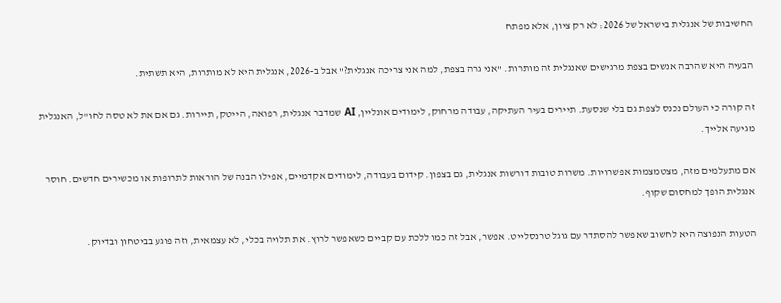החשיבות של אנגלית בישראל של 2026: לא רק ציון, אלא מפתח

הבעיה היא שהרבה אנשים בצפת מרגישים שאנגלית זה מותרות. "אני גרה בצפת, למה אני צריכה אנגלית?" אבל ב-2026, אנגלית היא לא מותרות, היא תשתית.

זה קורה כי העולם נכנס לצפת גם בלי שנסעת. תיירים בעיר העתיקה, עבודה מרחוק, לימודים אונליין, AI שמדבר אנגלית, רפואה, הייטק, תיירות. גם אם את לא טסה לחו"ל, האנגלית מגיעה אלייך.

אם מתעלמים מזה, מצטמצמות אפשרויות. משרות טובות דורשות אנגלית, גם בצפון. קידום בעבודה, לימודים אקדמיים, אפילו הבנה של הוראות לתרופות או מכשירים חדשים. חוסר אנגלית הופך למחסום שקוף.

הטעות הנפוצה היא לחשוב שאפשר להסתדר עם גוגל טרנסלייט. אפשר, אבל זה כמו ללכת עם קביים כשאפשר לרוץ. את תלויה בכלי, לא עצמאית, וזה פוגע בביטחון ובדיוק.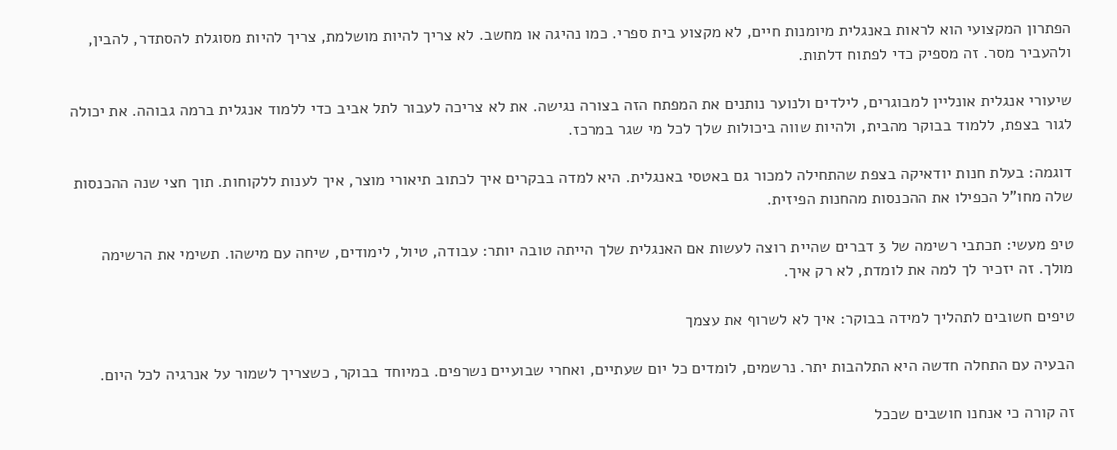הפתרון המקצועי הוא לראות באנגלית מיומנות חיים, לא מקצוע בית ספרי. כמו נהיגה או מחשב. לא צריך להיות מושלמת, צריך להיות מסוגלת להסתדר, להבין, ולהעביר מסר. זה מספיק כדי לפתוח דלתות.

שיעורי אנגלית אונליין למבוגרים, לילדים ולנוער נותנים את המפתח הזה בצורה נגישה. את לא צריכה לעבור לתל אביב כדי ללמוד אנגלית ברמה גבוהה. את יכולה לגור בצפת, ללמוד בבוקר מהבית, ולהיות שווה ביכולות שלך לכל מי שגר במרכז.

דוגמה: בעלת חנות יודאיקה בצפת שהתחילה למכור גם באטסי באנגלית. היא למדה בבקרים איך לכתוב תיאורי מוצר, איך לענות ללקוחות. תוך חצי שנה ההכנסות שלה מחו"ל הכפילו את ההכנסות מהחנות הפיזית.

טיפ מעשי: תכתבי רשימה של 3 דברים שהיית רוצה לעשות אם האנגלית שלך הייתה טובה יותר: עבודה, טיול, לימודים, שיחה עם מישהו. תשימי את הרשימה מולך. זה יזכיר לך למה את לומדת, לא רק איך.

טיפים חשובים לתהליך למידה בבוקר: איך לא לשרוף את עצמך

הבעיה עם התחלה חדשה היא התלהבות יתר. נרשמים, לומדים כל יום שעתיים, ואחרי שבועיים נשרפים. במיוחד בבוקר, כשצריך לשמור על אנרגיה לכל היום.

זה קורה כי אנחנו חושבים שככל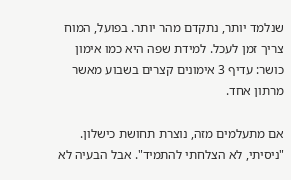שנלמד יותר, נתקדם מהר יותר. בפועל, המוח צריך זמן לעכל. למידת שפה היא כמו אימון כושר: עדיף 3 אימונים קצרים בשבוע מאשר מרתון אחד.

אם מתעלמים מזה, נוצרת תחושת כישלון. "ניסיתי, לא הצלחתי להתמיד". אבל הבעיה לא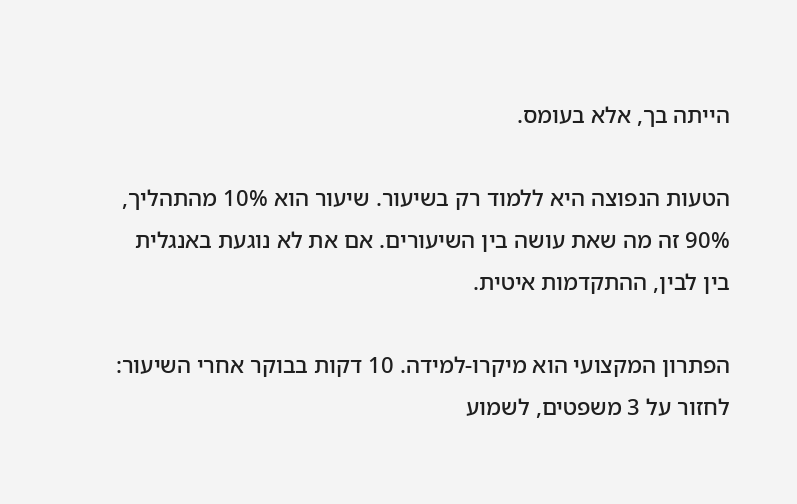הייתה בך, אלא בעומס.

הטעות הנפוצה היא ללמוד רק בשיעור. שיעור הוא 10% מהתהליך, 90% זה מה שאת עושה בין השיעורים. אם את לא נוגעת באנגלית בין לבין, ההתקדמות איטית.

הפתרון המקצועי הוא מיקרו-למידה. 10 דקות בבוקר אחרי השיעור: לחזור על 3 משפטים, לשמוע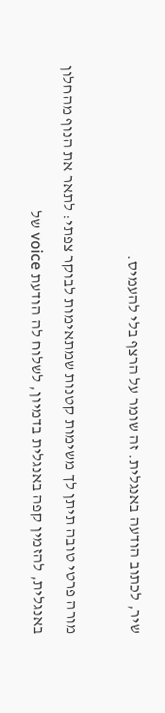שיר, לכתוב הודעה באנגלית. זה שומר על הרצף בלי להעמיס.

מורה פרטי טובה תיתן לך משימות קטנות שמתאימות לבוקר צפתי: לתאר את הנוף מהחלון באנגלית, להזמין קפה באנגלית בדמיון, לשלוח לה הודעת voice של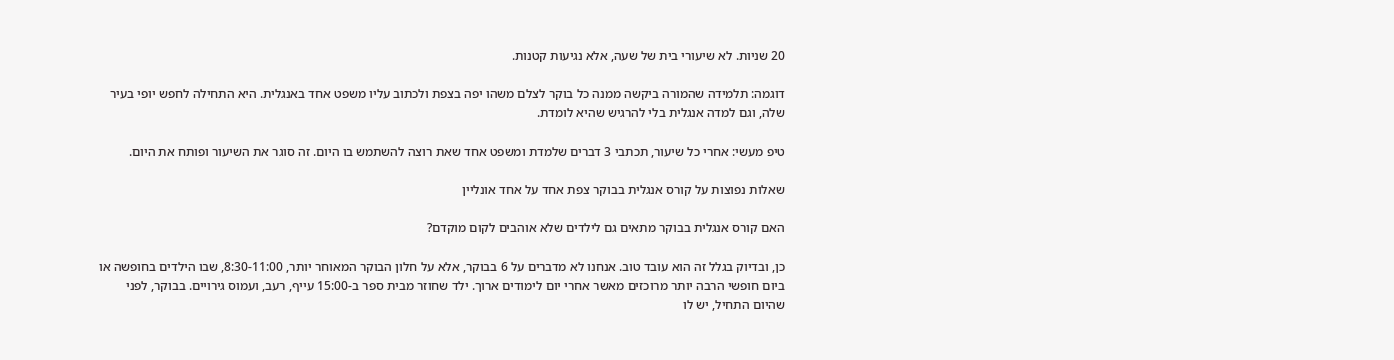20 שניות. לא שיעורי בית של שעה, אלא נגיעות קטנות.

דוגמה: תלמידה שהמורה ביקשה ממנה כל בוקר לצלם משהו יפה בצפת ולכתוב עליו משפט אחד באנגלית. היא התחילה לחפש יופי בעיר שלה, וגם למדה אנגלית בלי להרגיש שהיא לומדת.

טיפ מעשי: אחרי כל שיעור, תכתבי 3 דברים שלמדת ומשפט אחד שאת רוצה להשתמש בו היום. זה סוגר את השיעור ופותח את היום.

שאלות נפוצות על קורס אנגלית בבוקר צפת אחד על אחד אונליין

האם קורס אנגלית בבוקר מתאים גם לילדים שלא אוהבים לקום מוקדם?

כן, ובדיוק בגלל זה הוא עובד טוב. אנחנו לא מדברים על 6 בבוקר, אלא על חלון הבוקר המאוחר יותר, 8:30-11:00, שבו הילדים בחופשה או ביום חופשי הרבה יותר מרוכזים מאשר אחרי יום לימודים ארוך. ילד שחוזר מבית ספר ב-15:00 עייף, רעב, ועמוס גירויים. בבוקר, לפני שהיום התחיל, יש לו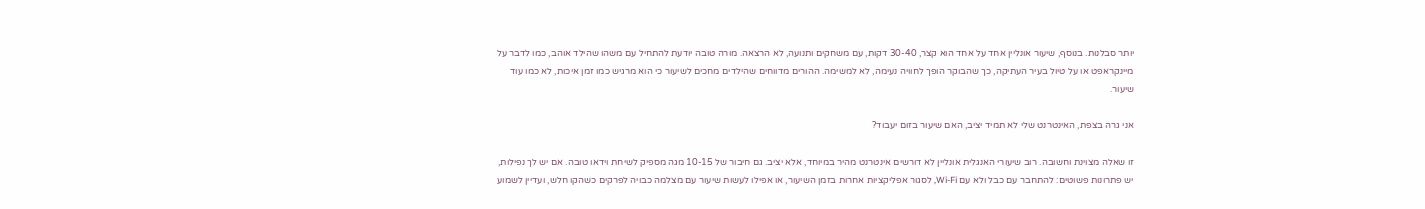יותר סבלנות. בנוסף, שיעור אונליין אחד על אחד הוא קצר, 30-40 דקות, עם משחקים ותנועה, לא הרצאה. מורה טובה יודעת להתחיל עם משהו שהילד אוהב, כמו לדבר על מיינקראפט או על טיול בעיר העתיקה, כך שהבוקר הופך לחוויה נעימה, לא למשימה. ההורים מדווחים שהילדים מחכים לשיעור כי הוא מרגיש כמו זמן איכות, לא כמו עוד שיעור.

אני גרה בצפת, האינטרנט שלי לא תמיד יציב, האם שיעור בזום יעבוד?

זו שאלה מצוינת וחשובה. רוב שיעורי האנגלית אונליין לא דורשים אינטרנט מהיר במיוחד, אלא יציב. גם חיבור של 10-15 מגה מספיק לשיחת וידאו טובה. אם יש לך נפילות, יש פתרונות פשוטים: להתחבר עם כבל ולא עם Wi-Fi, לסגור אפליקציות אחרות בזמן השיעור, או אפילו לעשות שיעור עם מצלמה כבויה לפרקים כשהקו חלש, ועדיין לשמוע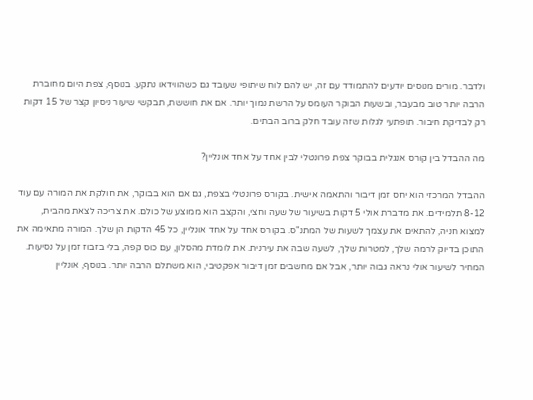ולדבר. מורים מנוסים יודעים להתמודד עם זה, יש להם לוח שיתופי שעובד גם כשהווידאו נתקע. בנוסף, צפת היום מחוברת הרבה יותר טוב מבעבר, ובשעות הבוקר העומס על הרשת נמוך יותר. אם את חוששת, תבקשי שיעור ניסיון קצר של 15 דקות רק לבדיקת חיבור. תופתעי לגלות שזה עובד חלק ברוב הבתים.

מה ההבדל בין קורס אנגלית בבוקר צפת פרונטלי לבין אחד על אחד אונליין?

ההבדל המרכזי הוא יחס זמן דיבור והתאמה אישית. בקורס פרונטלי בצפת, גם אם הוא בבוקר, את חולקת את המורה עם עוד 8-12 תלמידים. את מדברת אולי 5 דקות בשיעור של שעה וחצי, והקצב הוא ממוצע של כולם. את צריכה לצאת מהבית, למצוא חניה, להתאים את עצמך לשעות של המתנ"ס. בקורס אחד על אחד אונליין, כל 45 הדקות הן שלך. המורה מתאימה את התוכן בדיוק לרמה שלך, למטרות שלך, לשעה שבה את עירנית. את לומדת מהסלון, עם כוס קפה, בלי בזבוז זמן על נסיעות. המחיר לשיעור אולי נראה גבוה יותר, אבל אם מחשבים זמן דיבור אפקטיבי, הוא משתלם הרבה יותר. בנוסף, אונליין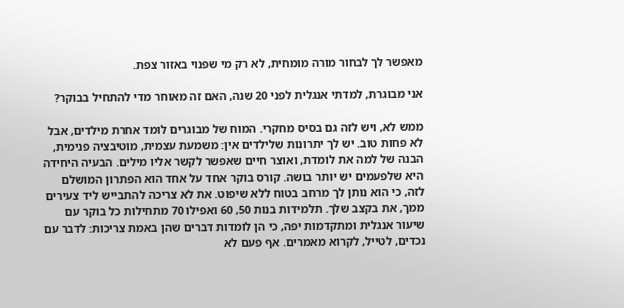מאפשר לך לבחור מורה מומחית, לא רק מי שפנוי באזור צפת.

אני מבוגרת, למדתי אנגלית לפני 20 שנה, האם זה מאוחר מדי להתחיל בבוקר?

ממש לא, ויש לזה גם בסיס מחקרי. המוח של מבוגרים לומד אחרת מילדים, אבל לא פחות טוב. יש לך יתרונות שלילדים אין: משמעת עצמית, מוטיבציה פנימית, הבנה של למה את לומדת, ואוצר חיים שאפשר לקשר אליו מילים. הבעיה היחידה היא שלפעמים יש יותר בושה. קורס בוקר אחד על אחד הוא הפתרון המושלם לזה, כי הוא נותן לך מרחב בטוח ללא שיפוט. את לא צריכה להתבייש ליד צעירים ממך, את בקצב שלך. תלמידות בנות 50, 60 ואפילו 70 מתחילות כל בוקר עם שיעור אנגלית ומתקדמות יפה, כי הן לומדות דברים שהן באמת צריכות: לדבר עם נכדים, לטייל, לקרוא מאמרים. אף פעם לא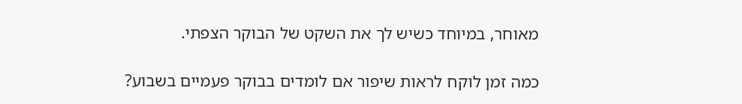מאוחר, במיוחד כשיש לך את השקט של הבוקר הצפתי.

כמה זמן לוקח לראות שיפור אם לומדים בבוקר פעמיים בשבוע?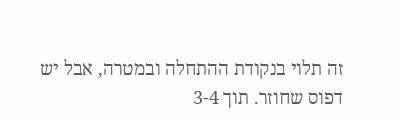זה תלוי בנקודת ההתחלה ובמטרה, אבל יש דפוס שחוזר. תוך 3-4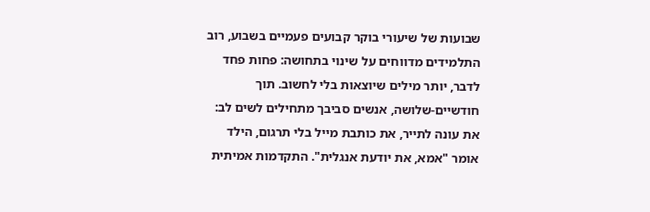שבועות של שיעורי בוקר קבועים פעמיים בשבוע, רוב התלמידים מדווחים על שינוי בתחושה: פחות פחד לדבר, יותר מילים שיוצאות בלי לחשוב. תוך חודשיים-שלושה, אנשים סביבך מתחילים לשים לב: את עונה לתייר, את כותבת מייל בלי תרגום, הילד אומר "אמא, את יודעת אנגלית". התקדמות אמיתית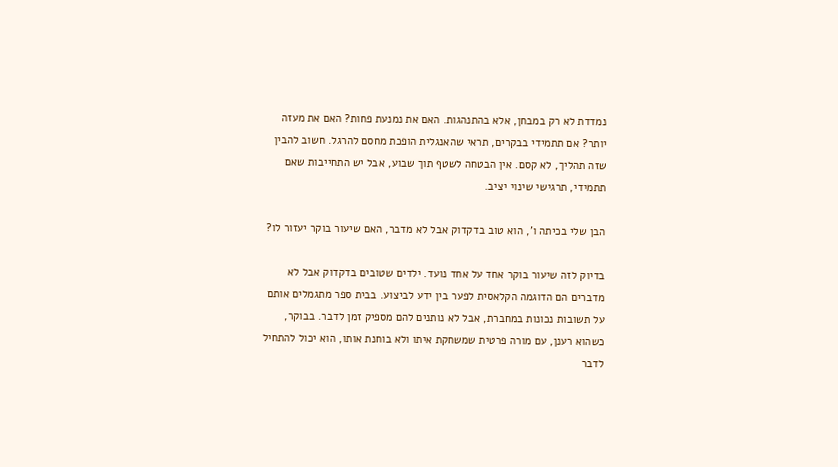נמדדת לא רק במבחן, אלא בהתנהגות. האם את נמנעת פחות? האם את מעזה יותר? אם תתמידי בבקרים, תראי שהאנגלית הופכת מחסם להרגל. חשוב להבין שזה תהליך, לא קסם. אין הבטחה לשטף תוך שבוע, אבל יש התחייבות שאם תתמידי, תרגישי שינוי יציב.

הבן שלי בכיתה ו', הוא טוב בדקדוק אבל לא מדבר, האם שיעור בוקר יעזור לו?

בדיוק לזה שיעור בוקר אחד על אחד נועד. ילדים שטובים בדקדוק אבל לא מדברים הם הדוגמה הקלאסית לפער בין ידע לביצוע. בבית ספר מתגמלים אותם על תשובות נכונות במחברת, אבל לא נותנים להם מספיק זמן לדבר. בבוקר, כשהוא רענן, עם מורה פרטית שמשחקת איתו ולא בוחנת אותו, הוא יכול להתחיל לדבר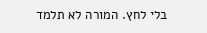בלי לחץ. המורה לא תלמד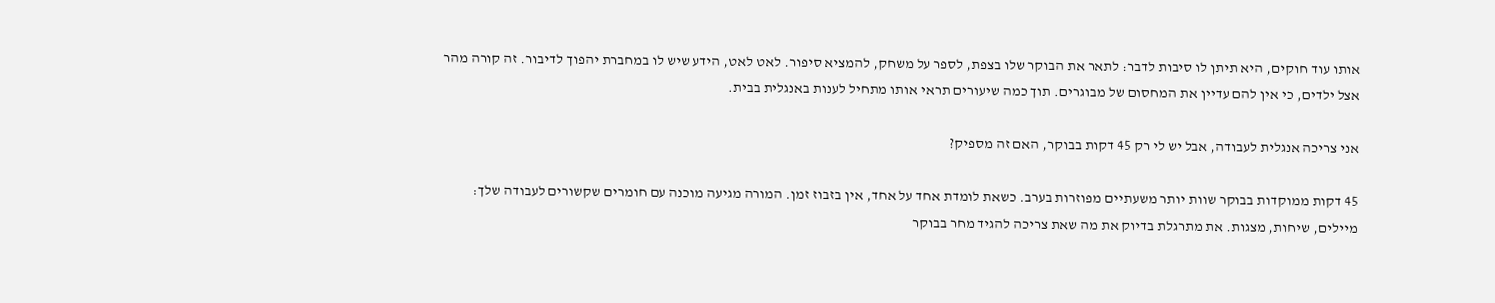אותו עוד חוקים, היא תיתן לו סיבות לדבר: לתאר את הבוקר שלו בצפת, לספר על משחק, להמציא סיפור. לאט לאט, הידע שיש לו במחברת יהפוך לדיבור. זה קורה מהר אצל ילדים, כי אין להם עדיין את המחסום של מבוגרים. תוך כמה שיעורים תראי אותו מתחיל לענות באנגלית בבית.

אני צריכה אנגלית לעבודה, אבל יש לי רק 45 דקות בבוקר, האם זה מספיק?

45 דקות ממוקדות בבוקר שוות יותר משעתיים מפוזרות בערב. כשאת לומדת אחד על אחד, אין בזבוז זמן. המורה מגיעה מוכנה עם חומרים שקשורים לעבודה שלך: מיילים, שיחות, מצגות. את מתרגלת בדיוק את מה שאת צריכה להגיד מחר בבוקר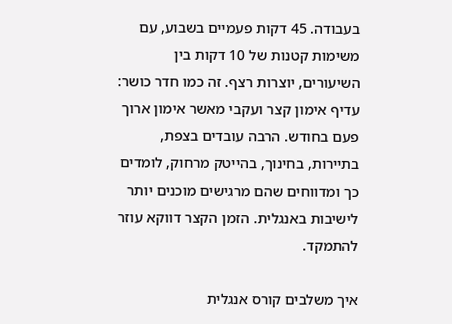בעבודה. 45 דקות פעמיים בשבוע, עם משימות קטנות של 10 דקות בין השיעורים, יוצרות רצף. זה כמו חדר כושר: עדיף אימון קצר ועקבי מאשר אימון ארוך פעם בחודש. הרבה עובדים בצפת, בתיירות, בחינוך, בהייטק מרחוק, לומדים כך ומדווחים שהם מרגישים מוכנים יותר לישיבות באנגלית. הזמן הקצר דווקא עוזר להתמקד.

איך משלבים קורס אנגלית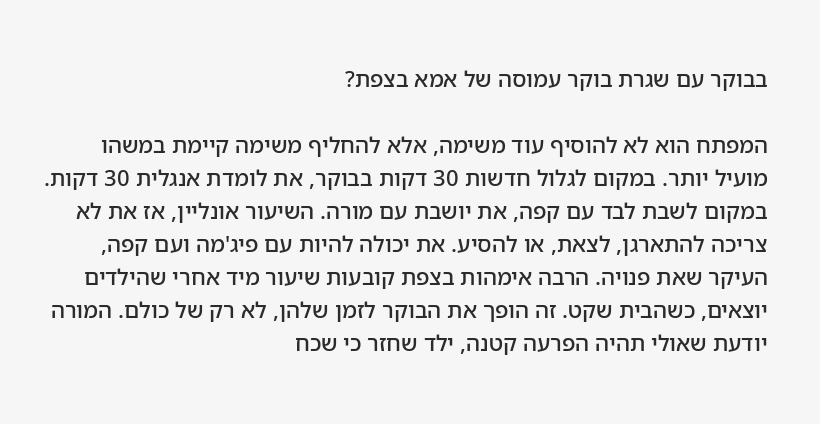בבוקר עם שגרת בוקר עמוסה של אמא בצפת?

המפתח הוא לא להוסיף עוד משימה, אלא להחליף משימה קיימת במשהו מועיל יותר. במקום לגלול חדשות 30 דקות בבוקר, את לומדת אנגלית 30 דקות. במקום לשבת לבד עם קפה, את יושבת עם מורה. השיעור אונליין, אז את לא צריכה להתארגן, לצאת, או להסיע. את יכולה להיות עם פיג'מה ועם קפה, העיקר שאת פנויה. הרבה אימהות בצפת קובעות שיעור מיד אחרי שהילדים יוצאים, כשהבית שקט. זה הופך את הבוקר לזמן שלהן, לא רק של כולם. המורה יודעת שאולי תהיה הפרעה קטנה, ילד שחזר כי שכח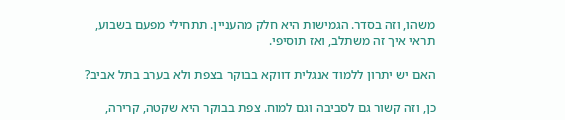משהו, וזה בסדר. הגמישות היא חלק מהעניין. תתחילי מפעם בשבוע, תראי איך זה משתלב, ואז תוסיפי.

האם יש יתרון ללמוד אנגלית דווקא בבוקר בצפת ולא בערב בתל אביב?

כן, וזה קשור גם לסביבה וגם למוח. צפת בבוקר היא שקטה, קרירה,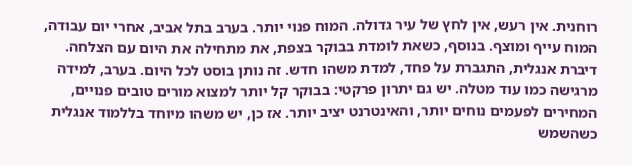רוחנית. אין רעש, אין לחץ של עיר גדולה. המוח פנוי יותר. בערב בתל אביב, אחרי יום עבודה, המוח עייף ומוצף. בנוסף, כשאת לומדת בבוקר בצפת, את מתחילה את היום עם הצלחה. דיברת אנגלית, התגברת על פחד, למדת משהו חדש. זה נותן בוסט לכל היום. בערב, למידה מרגישה כמו עוד מטלה. יש גם יתרון פרקטי: בבוקר קל יותר למצוא מורים טובים פנויים, המחירים לפעמים נוחים יותר, והאינטרנט יציב יותר. אז כן, יש משהו מיוחד בללמוד אנגלית כשהשמש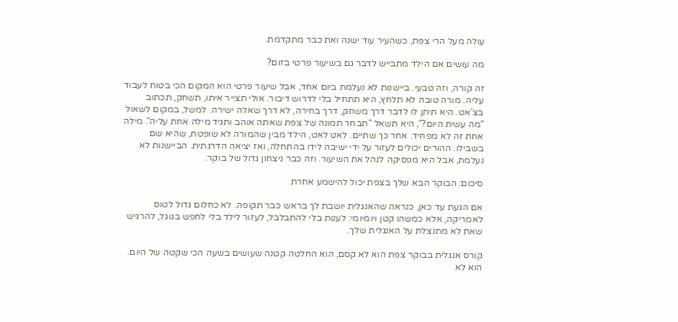עולה מעל הרי צפת, כשהעיר עוד ישנה ואת כבר מתקדמת.

מה עושים אם הילד מתבייש לדבר גם בשיעור פרטי בזום?

זה קורה, וזה טבעי. ביישנות לא נעלמת ביום אחד, אבל שיעור פרטי הוא המקום הכי בטוח לעבוד עליה. מורה טובה לא תלחץ, היא תתחיל בלי לדרוש דיבור. אולי תצייר איתו, תשחק, תכתוב בצ'אט. היא תיתן לו לדבר דרך משחק, דרך בחירה, לא דרך שאלה ישירה. למשל, במקום לשאול "מה עשית היום?", היא תשאל "תבחר תמונה של צפת שאתה אוהב ותגיד מילה אחת עליה". מילה אחת זה לא מפחיד. אחר כך שתיים. לאט לאט, הילד מבין שהמורה לא שופטת, שהיא שם בשבילו. ההורים יכולים לעזור על ידי ישיבה לידו בהתחלה, ואז יציאה הדרגתית. הביישנות לא נעלמת, אבל היא מפסיקה לנהל את השיעור. וזה כבר ניצחון גדול של בוקר.

סיכום: הבוקר הבא שלך בצפת יכול להישמע אחרת

אם הגעת עד כאן, כנראה שהאנגלית יושבת לך בראש כבר תקופה. לא כחלום גדול לטוס לאמריקה, אלא כמשהו קטן ויומיומי: לענות בלי להתבלבל, לעזור לילד בלי לחפש בגוגל, להרגיש שאת לא מתנצלת על האנגלית שלך.

קורס אנגלית בבוקר צפת הוא לא קסם, הוא החלטה קטנה שעושים בשעה הכי שקטה של היום. הוא לא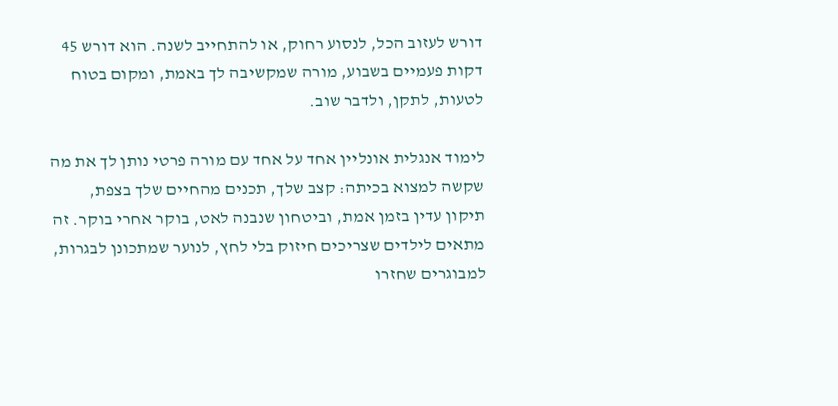דורש לעזוב הכל, לנסוע רחוק, או להתחייב לשנה. הוא דורש 45 דקות פעמיים בשבוע, מורה שמקשיבה לך באמת, ומקום בטוח לטעות, לתקן, ולדבר שוב.

לימוד אנגלית אונליין אחד על אחד עם מורה פרטי נותן לך את מה שקשה למצוא בכיתה: קצב שלך, תכנים מהחיים שלך בצפת, תיקון עדין בזמן אמת, וביטחון שנבנה לאט, בוקר אחרי בוקר. זה מתאים לילדים שצריכים חיזוק בלי לחץ, לנוער שמתכונן לבגרות, למבוגרים שחזרו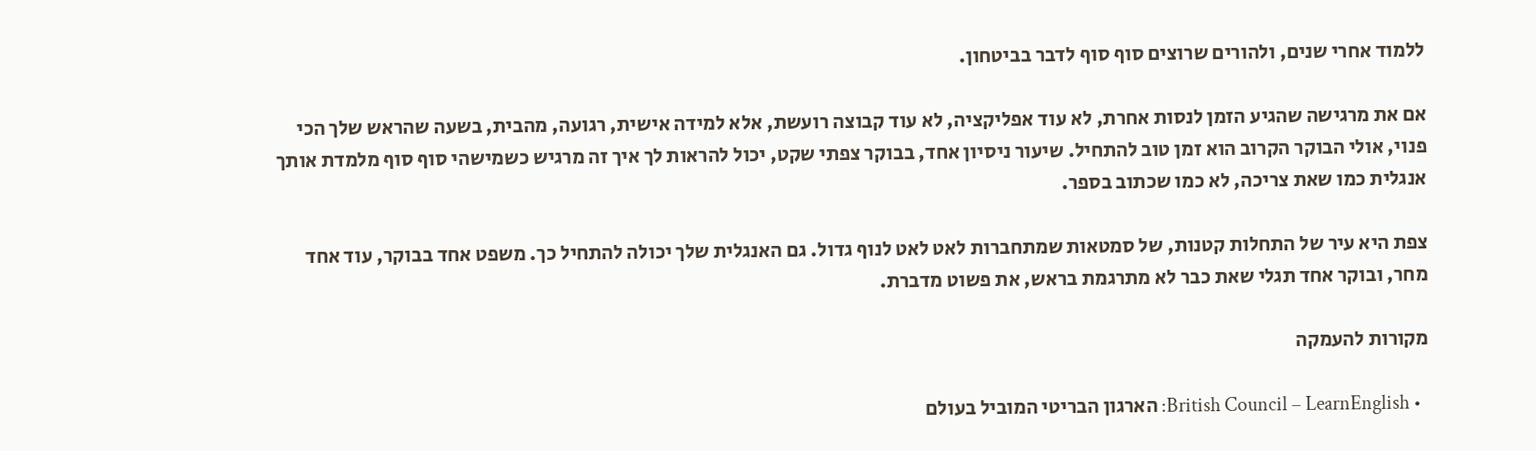ללמוד אחרי שנים, ולהורים שרוצים סוף סוף לדבר בביטחון.

אם את מרגישה שהגיע הזמן לנסות אחרת, לא עוד אפליקציה, לא עוד קבוצה רועשת, אלא למידה אישית, רגועה, מהבית, בשעה שהראש שלך הכי פנוי, אולי הבוקר הקרוב הוא זמן טוב להתחיל. שיעור ניסיון אחד, בבוקר צפתי שקט, יכול להראות לך איך זה מרגיש כשמישהי סוף סוף מלמדת אותך אנגלית כמו שאת צריכה, לא כמו שכתוב בספר.

צפת היא עיר של התחלות קטנות, של סמטאות שמתחברות לאט לאט לנוף גדול. גם האנגלית שלך יכולה להתחיל כך. משפט אחד בבוקר, עוד אחד מחר, ובוקר אחד תגלי שאת כבר לא מתרגמת בראש, את פשוט מדברת.

מקורות להעמקה

  • British Council – LearnEnglish: הארגון הבריטי המוביל בעולם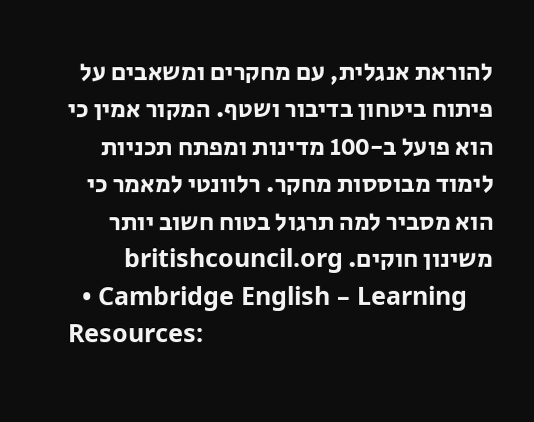להוראת אנגלית, עם מחקרים ומשאבים על פיתוח ביטחון בדיבור ושטף. המקור אמין כי הוא פועל ב-100 מדינות ומפתח תכניות לימוד מבוססות מחקר. רלוונטי למאמר כי הוא מסביר למה תרגול בטוח חשוב יותר משינון חוקים. britishcouncil.org
  • Cambridge English – Learning Resources: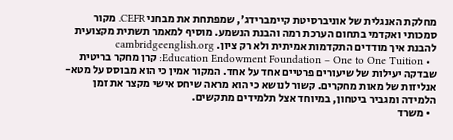מחלקת האנגלית של אוניברסיטת קיימברידג', שמפתחת את מבחני CEFR. מקור סמכותי ואקדמי בתחום הערכת רמה והבנת הנשמע. מוסיף למאמר תשתית מקצועית להבנת איך מודדים התקדמות אמיתית ולא רק ציון. cambridgeenglish.org
  • Education Endowment Foundation – One to One Tuition: קרן מחקר בריטית שבדקה יעילות של שיעורים פרטיים אחד על אחד. המקור אמין כי הוא מבוסס על מטא-אנליזות של מאות מחקרים. קשור לנושא כי הוא מראה שיחס אישי מקצר את זמן הלמידה ומגביר ביטחון, במיוחד אצל תלמידים מתקשים.
  • משרד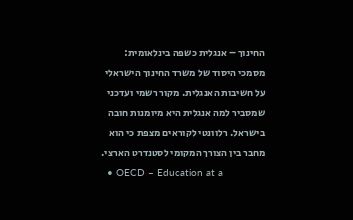החינוך – אנגלית כשפה בינלאומית: מסמכי היסוד של משרד החינוך הישראלי על חשיבות האנגלית. מקור רשמי ועדכני שמסביר למה אנגלית היא מיומנות חובה בישראל. רלוונטי לקוראים מצפת כי הוא מחבר בין הצורך המקומי לסטנדרט הארצי.
  • OECD – Education at a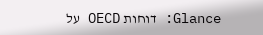Glance: דוחות OECD על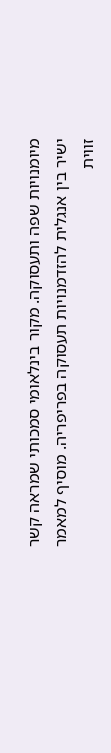מיומנויות שפה ותעסוקה. מקור בינלאומי סמכותי שמראה קשר ישיר בין אנגלית להזדמנויות תעסוקה בפריפריה. מוסיף למאמר זווית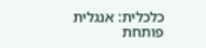כלכלית: אנגלית פותחת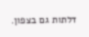דלתות גם בצפון.